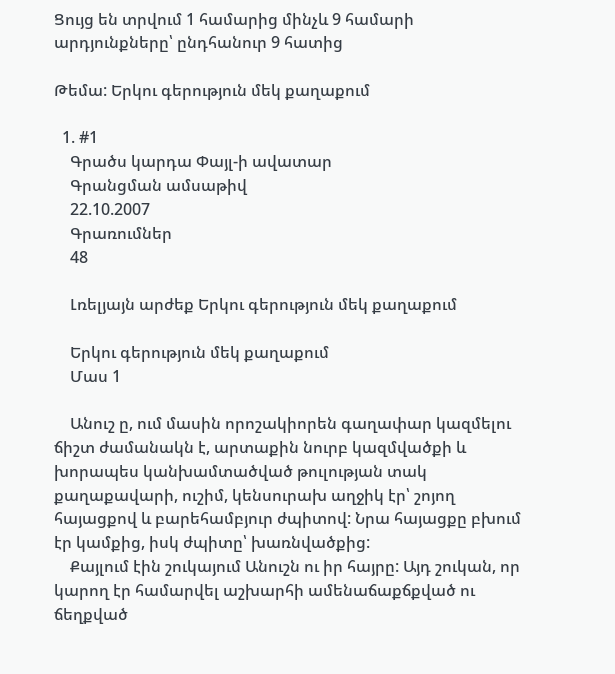Ցույց են տրվում 1 համարից մինչև 9 համարի արդյունքները՝ ընդհանուր 9 հատից

Թեմա: Երկու գերություն մեկ քաղաքում

  1. #1
    Գրածս կարդա Փայլ-ի ավատար
    Գրանցման ամսաթիվ
    22.10.2007
    Գրառումներ
    48

    Լռելյայն արժեք Երկու գերություն մեկ քաղաքում

    Երկու գերություն մեկ քաղաքում
    Մաս 1

    Անուշ ը, ում մասին որոշակիորեն գաղափար կազմելու ճիշտ ժամանակն է, արտաքին նուրբ կազմվածքի և խորապես կանխամտածված թուլության տակ քաղաքավարի, ուշիմ, կենսուրախ աղջիկ էր՝ շոյող հայացքով և բարեհամբյուր ժպիտով: Նրա հայացքը բխում էր կամքից, իսկ ժպիտը՝ խառնվածքից:
    Քայլում էին շուկայում Անուշն ու իր հայրը: Այդ շուկան, որ կարող էր համարվել աշխարհի ամենաճաքճքված ու ճեղքված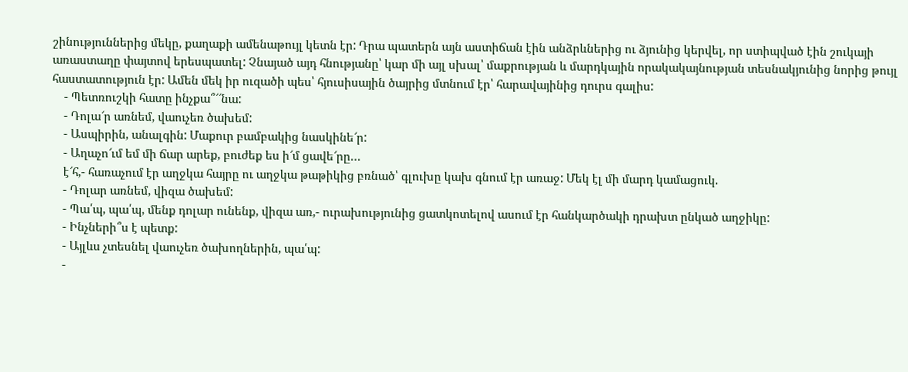շինություններից մեկը, քաղաքի ամենաթույլ կետն էր: Դրա պատերն այն աստիճան էին անձրևներից ու ձյունից կերվել, որ ստիպված էին շուկայի առաստաղը փայտով երեսպատել: Չնայած այդ հնությանը՝ կար մի այլ սխալ՝ մաքրության և մարդկային որակակայնության տեսնակյունից նորից թույլ հաստատություն էր: Ամեն մեկ իր ուզածի պես՝ հյուսիսային ծայրից մտնում էր՝ հարավայինից դուրս գալիս:
    - Պետռուշկի հատը ինչքա՞՜՜նա:
    - Դոլա՜ր առնեմ, վաուչեռ ծախեմ:
    - Ասպիրին, անալգին: Մաքուր բամբակից նասկինե՜ր:
    - Աղաչո՜ւմ եմ մի ճար արեք, բուժեք ես ի՜մ ցավե՜րը…
    է՜հ,- հառաչում էր աղջկա հայրը ու աղջկա թաթիկից բռնած՝ գլուխը կախ գնում էր առաջ: Մեկ էլ մի մարդ կամացուկ.
    - Դոլար առնեմ, վիզա ծախեմ:
    - Պա՛պ, պա՛պ, մենք դոլար ունենք, վիզա առ,- ուրախությունից ցատկոտելով ասում էր հանկարծակի դրախտ ընկած աղջիկը:
    - Ինչների՞ս է պետք:
    - Այլևս չտեսնել վաուչեռ ծախողներին, պա՛պ:
    -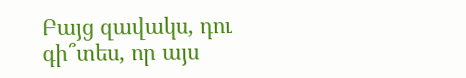Բայց զավակս, դու գի՞տես, որ այս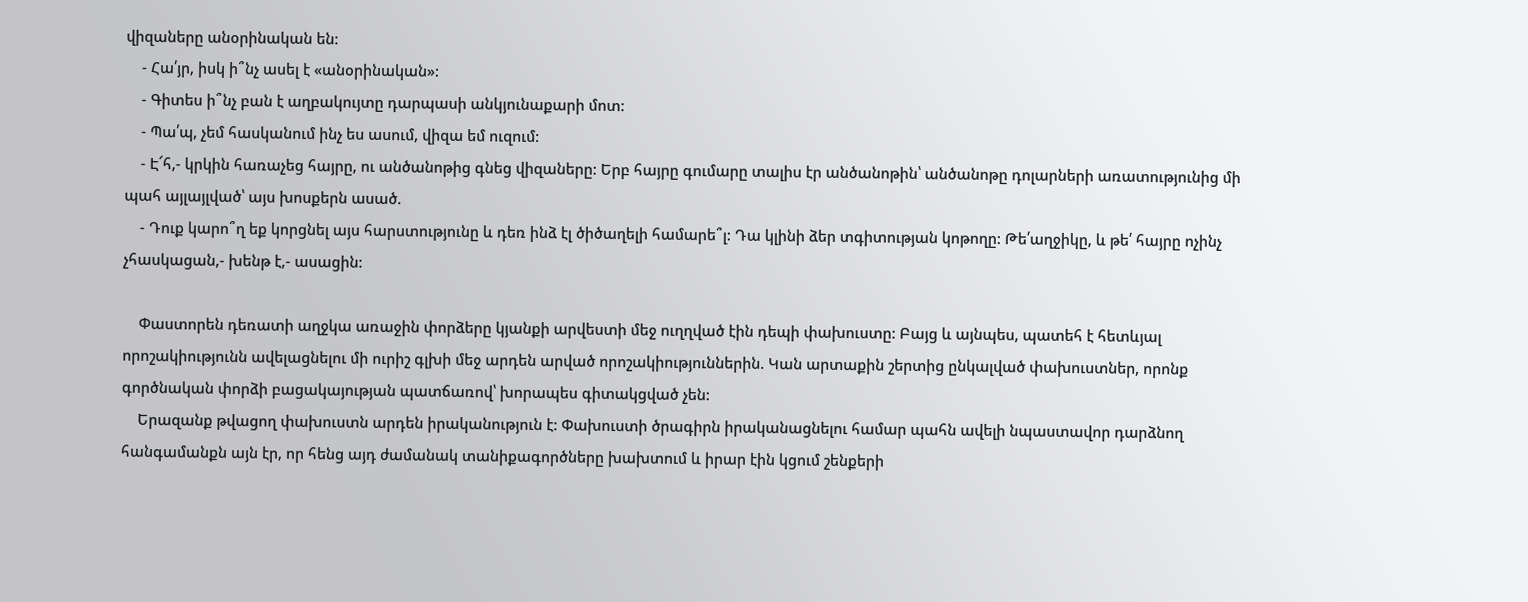վիզաները անօրինական են:
    - Հա՛յր, իսկ ի՞նչ ասել է «անօրինական»:
    - Գիտես ի՞նչ բան է աղբակույտը դարպասի անկյունաքարի մոտ:
    - Պա՛պ, չեմ հասկանում ինչ ես ասում, վիզա եմ ուզում:
    - Է՜հ,- կրկին հառաչեց հայրը, ու անծանոթից գնեց վիզաները: Երբ հայրը գումարը տալիս էր անծանոթին՝ անծանոթը դոլարների առատությունից մի պահ այլայլված՝ այս խոսքերն ասած.
    - Դուք կարո՞ղ եք կորցնել այս հարստությունը և դեռ ինձ էլ ծիծաղելի համարե՞լ: Դա կլինի ձեր տգիտության կոթողը: Թե՛աղջիկը, և թե՛ հայրը ոչինչ չհասկացան,- խենթ է,- ասացին:

    Փաստորեն դեռատի աղջկա առաջին փորձերը կյանքի արվեստի մեջ ուղղված էին դեպի փախուստը: Բայց և այնպես, պատեհ է հետևյալ որոշակիությունն ավելացնելու մի ուրիշ գլխի մեջ արդեն արված որոշակիություններին. Կան արտաքին շերտից ընկալված փախուստներ, որոնք գործնական փորձի բացակայության պատճառով՝ խորապես գիտակցված չեն:
    Երազանք թվացող փախուստն արդեն իրականություն է: Փախուստի ծրագիրն իրականացնելու համար պահն ավելի նպաստավոր դարձնող հանգամանքն այն էր, որ հենց այդ ժամանակ տանիքագործները խախտում և իրար էին կցում շենքերի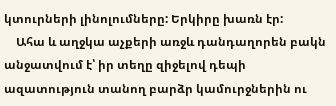կտուրների լինոլումները: Երկիրը խառն էր:
    Ահա և աղջկա աչքերի առջև դանդաղորեն բակն անջատվում է՝ իր տեղը զիջելով դեպի ազատություն տանող բարձր կամուրջներին ու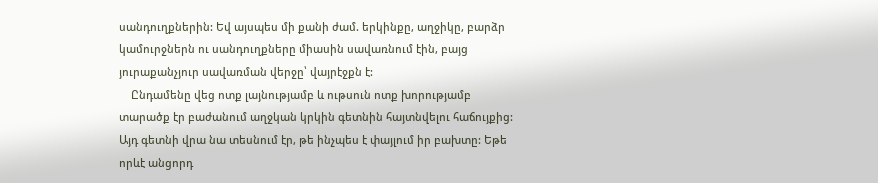սանդուղքներին: Եվ այսպես մի քանի ժամ. երկինքը, աղջիկը, բարձր կամուրջներն ու սանդուղքները միասին սավառնում էին, բայց յուրաքանչյուր սավառման վերջը՝ վայրէջքն է:
    Ընդամենը վեց ոտք լայնությամբ և ութսուն ոտք խորությամբ տարածք էր բաժանում աղջկան կրկին գետնին հայտնվելու հաճույքից: Այդ գետնի վրա նա տեսնում էր, թե ինչպես է փայլում իր բախտը: Եթե որևէ անցորդ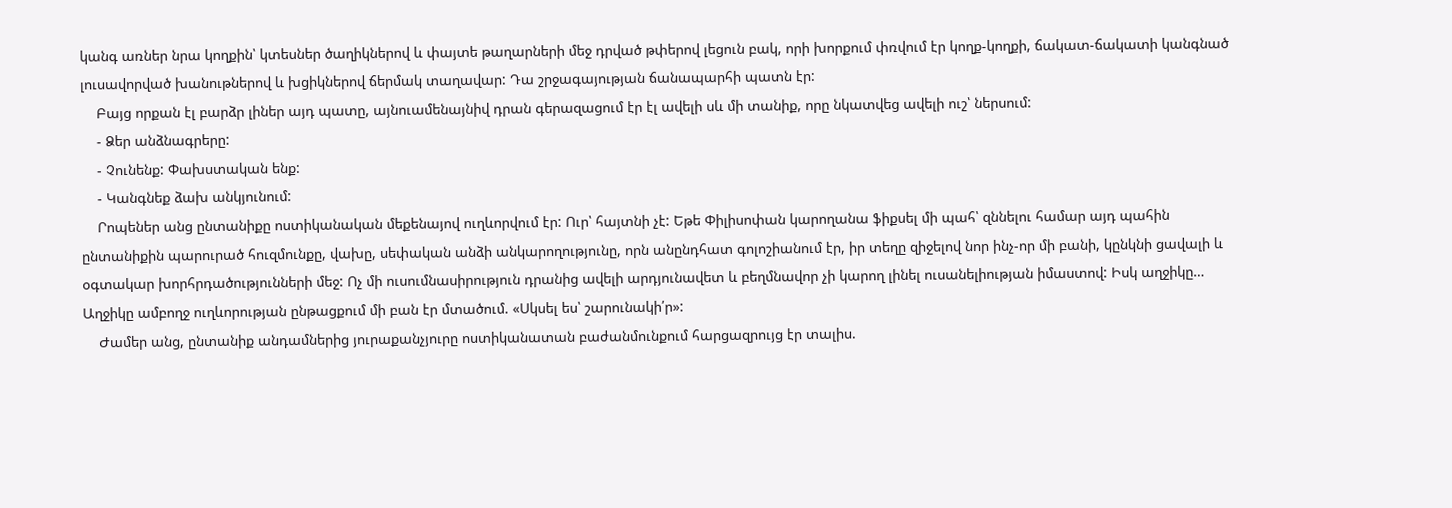կանգ առներ նրա կողքին՝ կտեսներ ծաղիկներով և փայտե թաղարների մեջ դրված թփերով լեցուն բակ, որի խորքում փռվում էր կողք-կողքի, ճակատ-ճակատի կանգնած լուսավորված խանութներով և խցիկներով ճերմակ տաղավար: Դա շրջագայության ճանապարհի պատն էր:
    Բայց որքան էլ բարձր լիներ այդ պատը, այնուամենայնիվ դրան գերազացում էր էլ ավելի սև մի տանիք, որը նկատվեց ավելի ուշ՝ ներսում:
    - Ձեր անձնագրերը:
    - Չունենք: Փախստական ենք:
    - Կանգնեք ձախ անկյունում:
    Րոպեներ անց ընտանիքը ոստիկանական մեքենայով ուղևորվում էր: Ուր՝ հայտնի չէ: Եթե Փիլիսոփան կարողանա ֆիքսել մի պահ՝ զննելու համար այդ պահին ընտանիքին պարուրած հուզմունքը, վախը, սեփական անձի անկարողությունը, որն անընդհատ գոլոշիանում էր, իր տեղը զիջելով նոր ինչ-որ մի բանի, կընկնի ցավալի և օգտակար խորհրդածությունների մեջ: Ոչ մի ուսումնասիրություն դրանից ավելի արդյունավետ և բեղմնավոր չի կարող լինել ուսանելիության իմաստով: Իսկ աղջիկը… Աղջիկը ամբողջ ուղևորության ընթացքում մի բան էր մտածում. «Սկսել ես՝ շարունակի՛ր»:
    Ժամեր անց, ընտանիք անդամներից յուրաքանչյուրը ոստիկանատան բաժանմունքում հարցազրույց էր տալիս.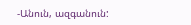-Անուն, ազգանուն: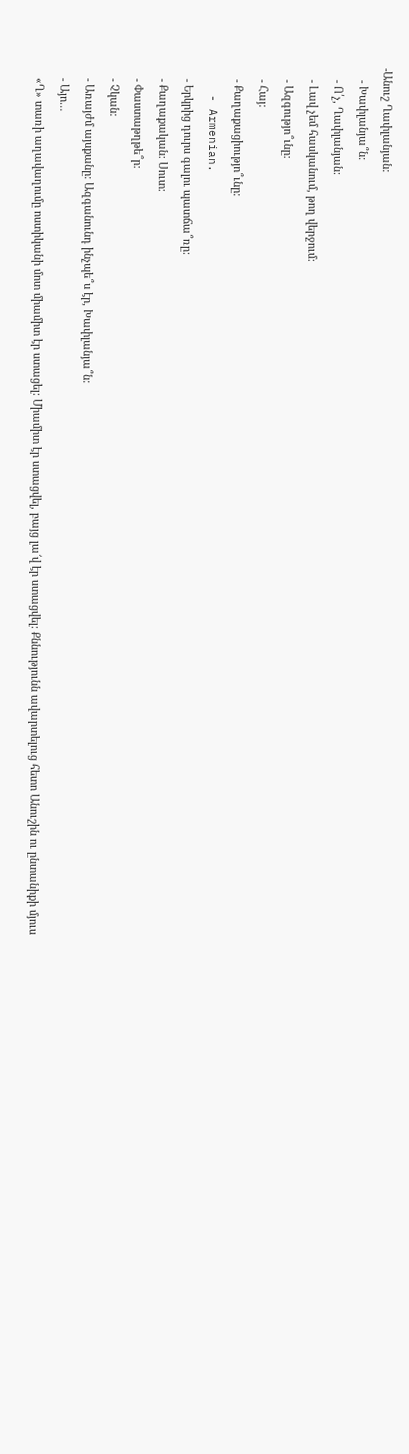-Անուշ Ղափլանյան:
    - Խափլանյա՞ն:
    - Ո՛չ, Ղափլանյան:
    - Լավ չեմ հասկանում, թող վերջում:
    - Ազգությո՞ւնը:
    - Հայ:
    - Քաղաքացիությո՞ւնը:
    - Armenian.
    - Երկրից դուրս գալու պատճա՞ռը:
    - Քաղաքական: Սուտ:
    - Փաստաթղթե՞ր:
    - Չկան:
    - Առայժմ այսքանը: Ազգանունդ ինչպե՞ս էր, Խափլանյա՞ն:
    - Այո…
    «Ղ» տառի աղավաղումը ոստիկանի մոտ միամիտ էր ստացել: Միամիտ էր ստացվել, բայց լա՜վ էր ստացվել: Քննությունն ավարտելուց հետո Անուշին ու ընտանիքի մյուս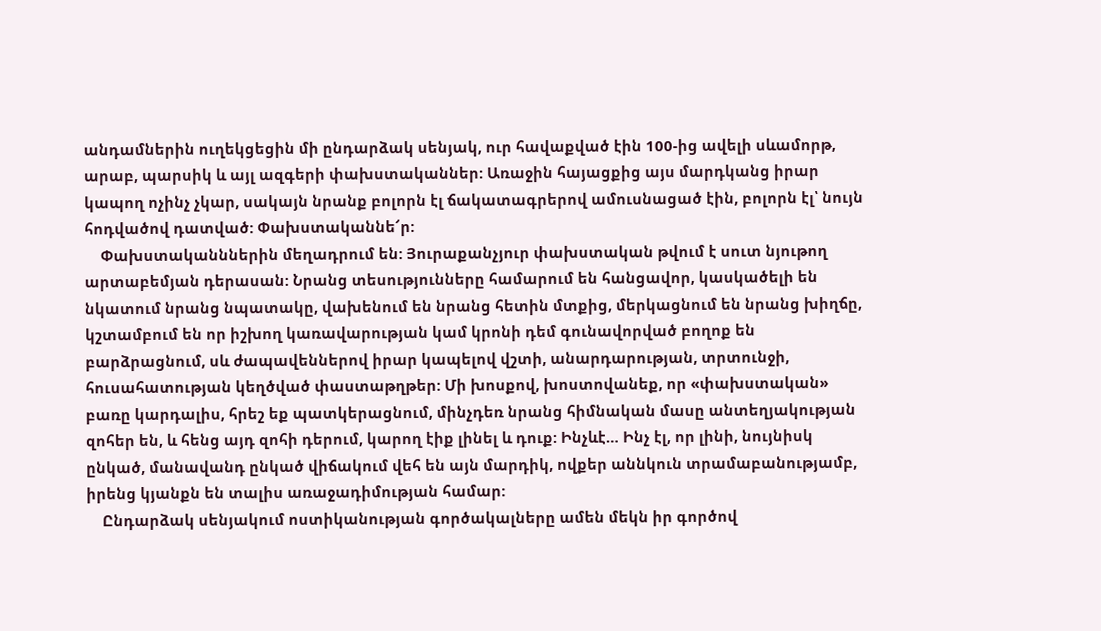անդամներին ուղեկցեցին մի ընդարձակ սենյակ, ուր հավաքված էին 100-ից ավելի սևամորթ, արաբ, պարսիկ և այլ ազգերի փախստականներ: Առաջին հայացքից այս մարդկանց իրար կապող ոչինչ չկար, սակայն նրանք բոլորն էլ ճակատագրերով ամուսնացած էին, բոլորն էլ՝ նույն հոդվածով դատված: Փախստականնե՜ր:
    Փախստականններին մեղադրում են: Յուրաքանչյուր փախստական թվում է սուտ նյութող արտաբեմյան դերասան: Նրանց տեսությունները համարում են հանցավոր, կասկածելի են նկատում նրանց նպատակը, վախենում են նրանց հետին մտքից, մերկացնում են նրանց խիղճը, կշտամբում են որ իշխող կառավարության կամ կրոնի դեմ գունավորված բողոք են բարձրացնում, սև ժապավեններով իրար կապելով վշտի, անարդարության, տրտունջի, հուսահատության կեղծված փաստաթղթեր: Մի խոսքով, խոստովանեք, որ «փախստական» բառը կարդալիս, հրեշ եք պատկերացնում, մինչդեռ նրանց հիմնական մասը անտեղյակության զոհեր են, և հենց այդ զոհի դերում, կարող էիք լինել և դուք: Ինչևէ… Ինչ էլ, որ լինի, նույնիսկ ընկած, մանավանդ ընկած վիճակում վեհ են այն մարդիկ, ովքեր աննկուն տրամաբանությամբ, իրենց կյանքն են տալիս առաջադիմության համար:
    Ընդարձակ սենյակում ոստիկանության գործակալները ամեն մեկն իր գործով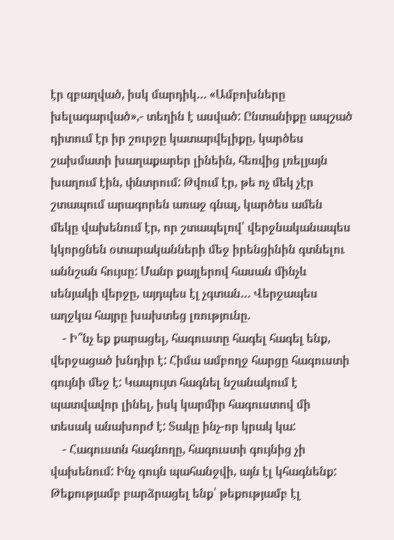էր զբաղված, իսկ մարդիկ… «Ամբոխները խելագարված»,- տեղին է ասված: Ընտանիքը ապշած դիտում էր իր շուրջը կատարվելիքը, կարծես շախմատի խաղաքարեր լինեին, հեռվից լռելյայն խաղում էին, փնտրում: Թվում էր, թե ոչ մեկ չէր շտապում արագորեն առաջ գնալ, կարծես ամեն մեկը վախենում էր, որ շտապելով՝ վերջնականապես կկորցնեն օտարականների մեջ իրենցինին գտնելու աննշան հույսը: Մանր քայլերով հասան մինչև սենյակի վերջը, այդպես էլ չգտան… Վերջապես աղջկա հայրը խախտեց լռությունը.
    - Ի՞նչ եք քարացել, հագուստը հագել հագել ենք, վերջացած խնդիր է: Հիմա ամբողջ հարցը հագուստի գույնի մեջ է: Կապույտ հագնել նշանակում է պատվավոր լինել, իսկ կարմիր հագուստով մի տեսակ անախորժ է: Տակը ինչ-որ կրակ կա:
    - Հագուստն հագնողը, հագուստի գույնից չի վախենում: Ինչ գույն պահանջվի, այն էլ կհագնենք: Թեքությամբ բարձրացել ենք՝ թեքությամբ էլ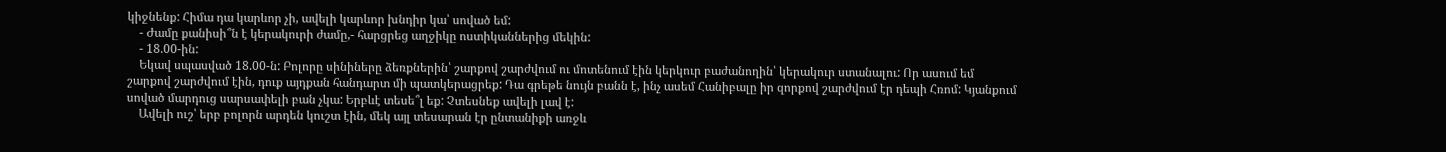կիջնենք: Հիմա դա կարևոր չի, ավելի կարևոր խնդիր կա՝ սոված եմ:
    - Ժամը քանիսի՞ն է կերակուրի ժամը,- հարցրեց աղջիկը ոստիկաններից մեկին:
    - 18.00-ին:
    Եկավ սպասված 18.00-ն: Բոլորը սինիները ձեռքներին՝ շարքով շարժվում ու մոտենում էին կերկուր բաժանողին՝ կերակուր ստանալու: Որ ասում եմ շարքով շարժվում էին, դուք այդքան հանդարտ մի պատկերացրեք: Դա գրեթե նույն բանն է, ինչ ասեմ Հանիբալը իր զորքով շարժվում էր դեպի Հռոմ: Կյանքում սոված մարդուց սարսափելի բան չկա: Երբևէ տեսե՞լ եք: Չտեսնեք ավելի լավ է:
    Ավելի ուշ՝ երբ բոլորն արդեն կուշտ էին, մեկ այլ տեսարան էր ընտանիքի առջև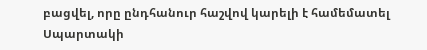բացվել, որը ընդհանուր հաշվով կարելի է համեմատել Սպարտակի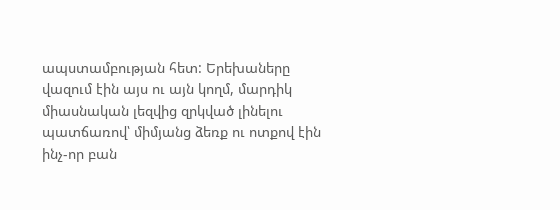ապստամբության հետ: Երեխաները վազում էին այս ու այն կողմ, մարդիկ միասնական լեզվից զրկված լինելու պատճառով՝ միմյանց ձեռք ու ոտքով էին ինչ-որ բան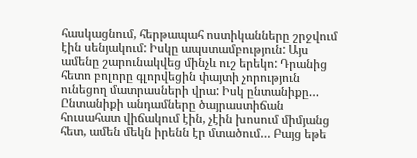հասկացնում, հերթապահ ոստիկանները շրջվում էին սենյակում: Իսկը ապստամբություն: Այս ամենը շարունակվեց մինչև ուշ երեկո: Դրանից հետո բոլորը գլորվեցին փայտի չորություն ունեցող մատրասների վրա: Իսկ ընտանիքը… Ընտանիքի անդամները ծայրաստիճան հուսահատ վիճակում էին, չէին խոսում միմյանց հետ, ամեն մեկն իրենն էր մտածում… Բայց եթե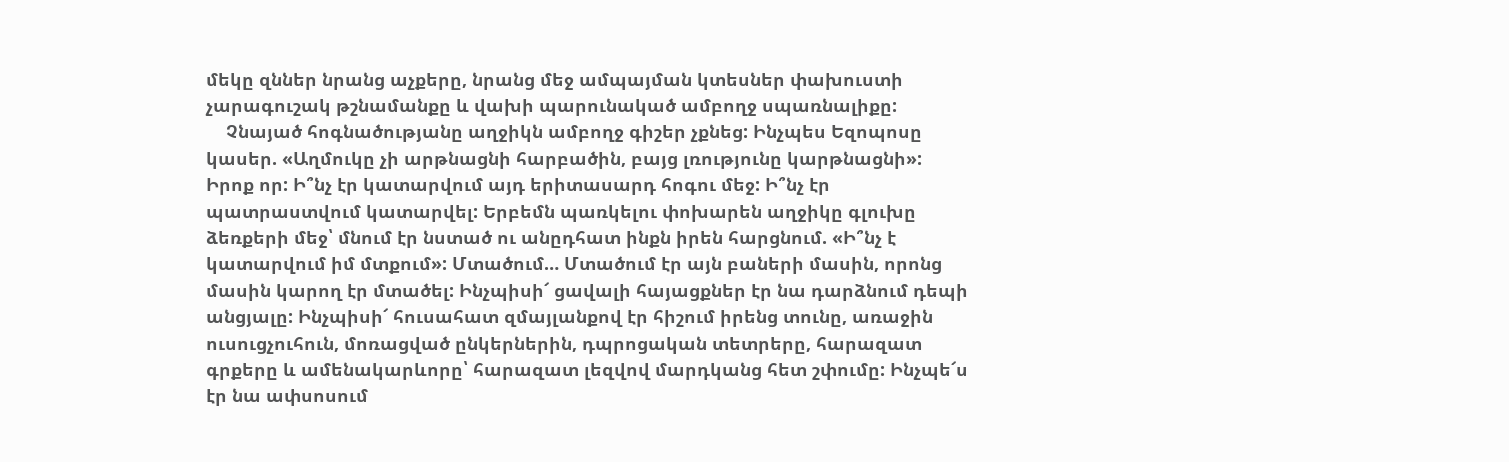մեկը զններ նրանց աչքերը, նրանց մեջ ամպայման կտեսներ փախուստի չարագուշակ թշնամանքը և վախի պարունակած ամբողջ սպառնալիքը:
    Չնայած հոգնածությանը աղջիկն ամբողջ գիշեր չքնեց: Ինչպես Եզոպոսը կասեր. «Աղմուկը չի արթնացնի հարբածին, բայց լռությունը կարթնացնի»: Իրոք որ: Ի՞նչ էր կատարվում այդ երիտասարդ հոգու մեջ: Ի՞նչ էր պատրաստվում կատարվել: Երբեմն պառկելու փոխարեն աղջիկը գլուխը ձեռքերի մեջ՝ մնում էր նստած ու անըդհատ ինքն իրեն հարցնում. «Ի՞նչ է կատարվում իմ մտքում»: Մտածում… Մտածում էր այն բաների մասին, որոնց մասին կարող էր մտածել: Ինչպիսի՜ ցավալի հայացքներ էր նա դարձնում դեպի անցյալը: Ինչպիսի՜ հուսահատ զմայլանքով էր հիշում իրենց տունը, առաջին ուսուցչուհուն, մոռացված ընկերներին, դպրոցական տետրերը, հարազատ գրքերը և ամենակարևորը՝ հարազատ լեզվով մարդկանց հետ շփումը: Ինչպե՜ս էր նա ափսոսում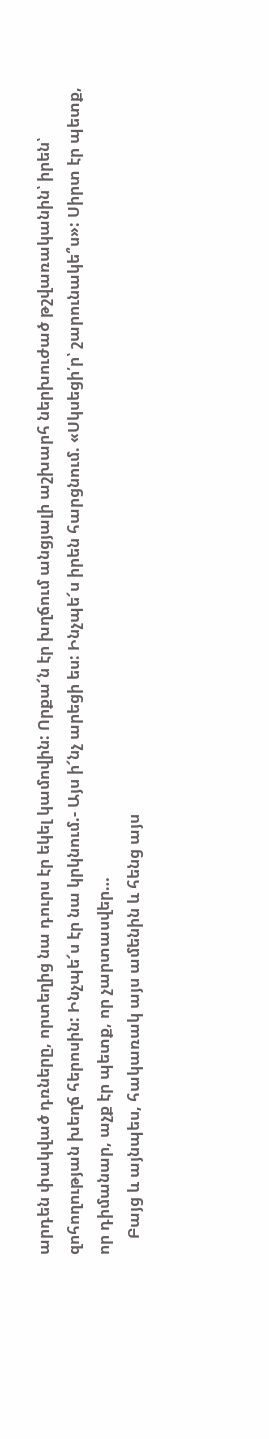արդեն փակված դռները, որտեղից նա դուրս էր եկել կամովին: Որքա՜ն էր խղճում անցյալի աշխարհ ներխուժած թշվառականին՝ իրեն՝ զոհողության խեղճ հերոսին: Ինչպե՜ս էր նա կրկնում.- Այս ի՜նչ արեցի ես: Ինչպե՜ս իրեն հարցնում. «Սկսեցի՛ր՝ շարունակե՞ս»: Սիրտ էր պետք, որ դիմանար, աչք էր պետք, որ չարտասվեր…
    Բայց և այնպես, հակառակ այս ամենին և հենց այս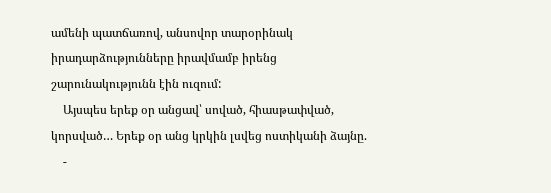ամենի պատճառով, անսովոր տարօրինակ իրադարձությունները իրավմամբ իրենց շարունակությունն էին ուզում:
    Այսպես երեք օր անցավ՝ սոված, հիասթափված, կորսված… Երեք օր անց կրկին լսվեց ոստիկանի ձայնը.
    -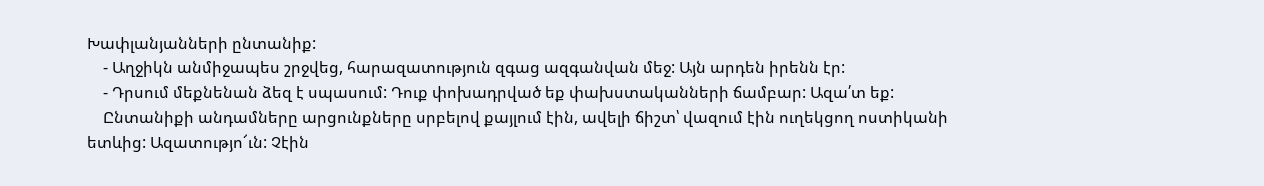Խափլանյանների ընտանիք:
    - Աղջիկն անմիջապես շրջվեց, հարազատություն զգաց ազգանվան մեջ: Այն արդեն իրենն էր:
    - Դրսում մեքնենան ձեզ է սպասում: Դուք փոխադրված եք փախստականների ճամբար: Ազա՛տ եք:
    Ընտանիքի անդամները արցունքները սրբելով քայլում էին, ավելի ճիշտ՝ վազում էին ուղեկցող ոստիկանի ետևից: Ազատությո՜ւն: Չէին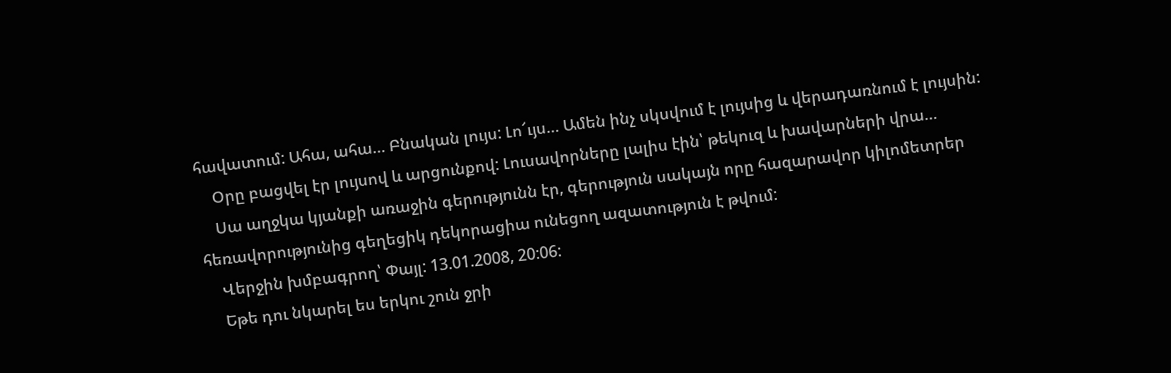հավատում: Ահա, ահա… Բնական լույս: Լո՜ւյս… Ամեն ինչ սկսվում է լույսից և վերադառնում է լույսին:
    Օրը բացվել էր լույսով և արցունքով: Լուսավորները լալիս էին՝ թեկուզ և խավարների վրա…
    Սա աղջկա կյանքի առաջին գերությունն էր, գերություն սակայն որը հազարավոր կիլոմետրեր հեռավորությունից գեղեցիկ դեկորացիա ունեցող ազատություն է թվում:
    Վերջին խմբագրող՝ Փայլ: 13.01.2008, 20:06:
    Եթե դու նկարել ես երկու շուն ջրի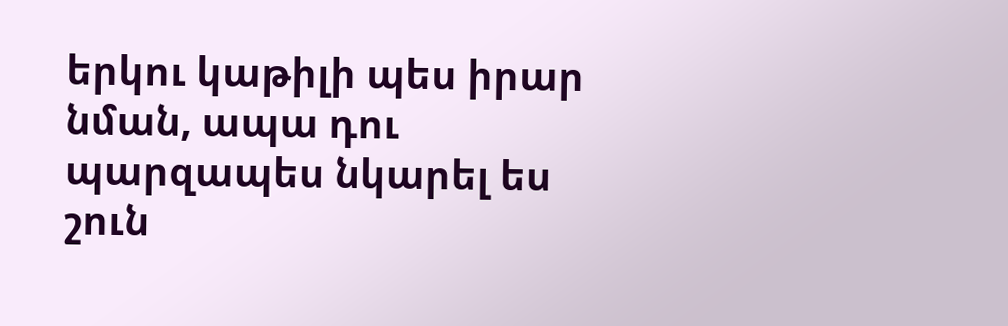երկու կաթիլի պես իրար նման, ապա դու պարզապես նկարել ես շուն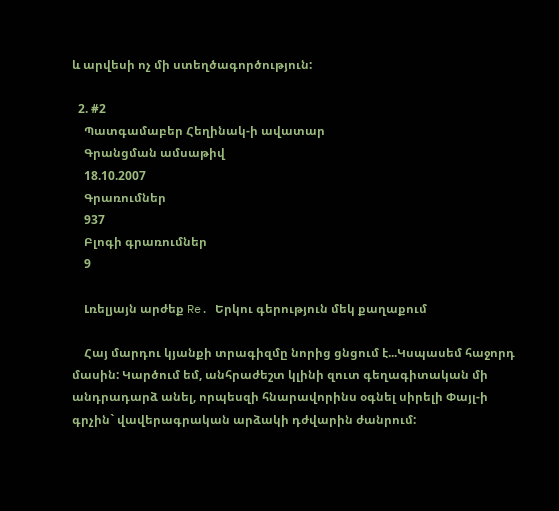և արվեսի ոչ մի ստեղծագործություն:

  2. #2
    Պատգամաբեր Հեղինակ-ի ավատար
    Գրանցման ամսաթիվ
    18.10.2007
    Գրառումներ
    937
    Բլոգի գրառումներ
    9

    Լռելյայն արժեք Re. Երկու գերություն մեկ քաղաքում

    Հայ մարդու կյանքի տրագիզմը նորից ցնցում է...Կսպասեմ հաջորդ մասին: Կարծում եմ, անհրաժեշտ կլինի զուտ գեղագիտական մի անդրադարձ անել, որպեսզի հնարավորինս օգնել սիրելի Փայլ-ի գրչին` վավերագրական արձակի դժվարին ժանրում: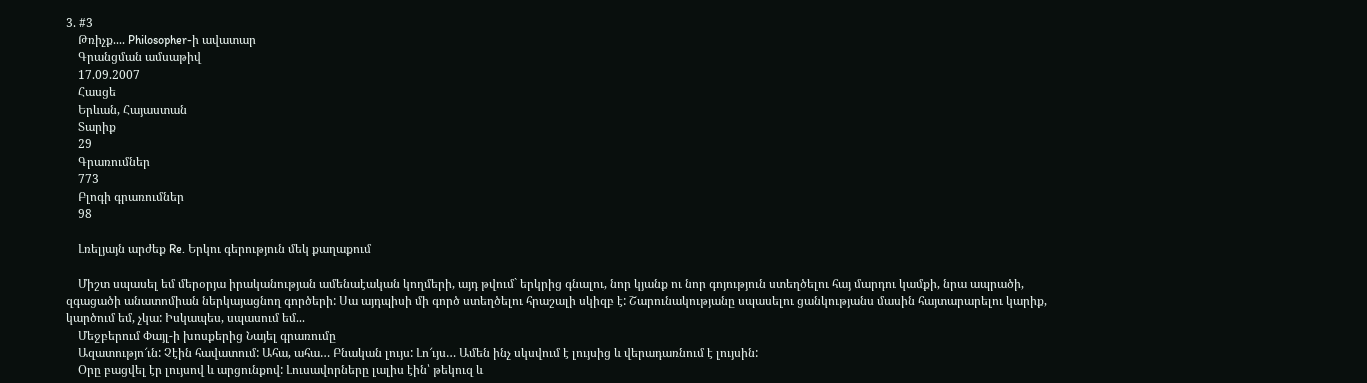3. #3
    Թռիչք.... Philosopher-ի ավատար
    Գրանցման ամսաթիվ
    17.09.2007
    Հասցե
    Երևան, Հայաստան
    Տարիք
    29
    Գրառումներ
    773
    Բլոգի գրառումներ
    98

    Լռելյայն արժեք Re. Երկու գերություն մեկ քաղաքում

    Միշտ սպասել եմ մերօրյա իրականության ամենաէական կողմերի, այդ թվում` երկրից գնալու, նոր կյանք ու նոր գոյություն ստեղծելու հայ մարդու կամքի, նրա ապրածի, զգացածի անատոմիան ներկայացնող գործերի: Սա այդպիսի մի գործ ստեղծելու հրաշալի սկիզբ է: Շարունակությանը սպասելու ցանկությանս մասին հայտարարելու կարիք, կարծում եմ, չկա: Իսկապես, սպասում եմ...
    Մեջբերում Փայլ-ի խոսքերից Նայել գրառումը
    Ազատությո՜ւն: Չէին հավատում: Ահա, ահա… Բնական լույս: Լո՜ւյս… Ամեն ինչ սկսվում է լույսից և վերադառնում է լույսին:
    Օրը բացվել էր լույսով և արցունքով: Լուսավորները լալիս էին՝ թեկուզ և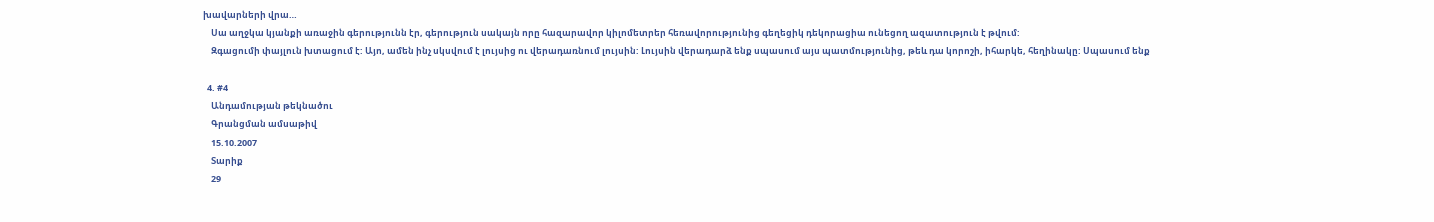խավարների վրա…
    Սա աղջկա կյանքի առաջին գերությունն էր, գերություն սակայն որը հազարավոր կիլոմետրեր հեռավորությունից գեղեցիկ դեկորացիա ունեցող ազատություն է թվում:
    Զգացումի փայլուն խտացում է: Այո, ամեն ինչ սկսվում է լույսից ու վերադառնում լույսին: Լույսին վերադարձ ենք սպասում այս պատմությունից, թեև դա կորոշի, իհարկե, հեղինակը: Սպասում ենք

  4. #4
    Անդամության թեկնածու
    Գրանցման ամսաթիվ
    15.10.2007
    Տարիք
    29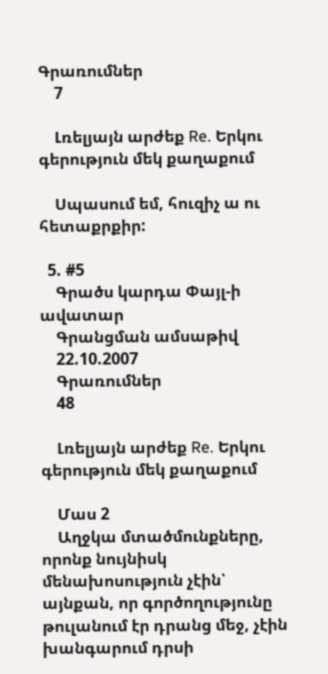Գրառումներ
    7

    Լռելյայն արժեք Re. Երկու գերություն մեկ քաղաքում

    Սպասում եմ, հուզիչ ա ու հետաքրքիր:

  5. #5
    Գրածս կարդա Փայլ-ի ավատար
    Գրանցման ամսաթիվ
    22.10.2007
    Գրառումներ
    48

    Լռելյայն արժեք Re. Երկու գերություն մեկ քաղաքում

    Մաս 2
    Աղջկա մտածմունքները, որոնք նույնիսկ մենախոսություն չէին՝ այնքան, որ գործողությունը թուլանում էր դրանց մեջ, չէին խանգարում դրսի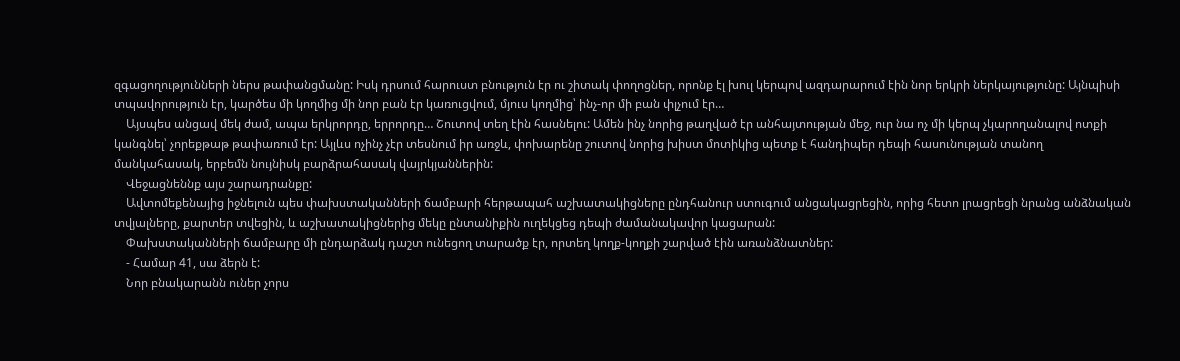զգացողությունների ներս թափանցմանը: Իսկ դրսում հարուստ բնություն էր ու շիտակ փողոցներ, որոնք էլ խուլ կերպով ազդարարում էին նոր երկրի ներկայությունը: Այնպիսի տպավորություն էր, կարծես մի կողմից մի նոր բան էր կառուցվում, մյուս կողմից՝ ինչ-որ մի բան փլչում էր…
    Այսպես անցավ մեկ ժամ, ապա երկրորդը, երրորդը… Շուտով տեղ էին հասնելու: Ամեն ինչ նորից թաղված էր անհայտության մեջ, ուր նա ոչ մի կերպ չկարողանալով ոտքի կանգնել՝ չորեքթաթ թափառում էր: Այլևս ոչինչ չէր տեսնում իր առջև, փոխարենը շուտով նորից խիստ մոտիկից պետք է հանդիպեր դեպի հասունության տանող մանկահասակ, երբեմն նույնիսկ բարձրահասակ վայրկյաններին:
    Վեջացնեննք այս շարադրանքը:
    Ավտոմեքենայից իջնելուն պես փախստականների ճամբարի հերթապահ աշխատակիցները ընդհանուր ստուգում անցակացրեցին, որից հետո լրացրեցի նրանց անձնական տվյալները, քարտեր տվեցին, և աշխատակիցներից մեկը ընտանիքին ուղեկցեց դեպի ժամանակավոր կացարան:
    Փախստականների ճամբարը մի ընդարձակ դաշտ ունեցող տարածք էր, որտեղ կողք-կողքի շարված էին առանձնատներ:
    - Համար 41, սա ձերն է:
    Նոր բնակարանն ուներ չորս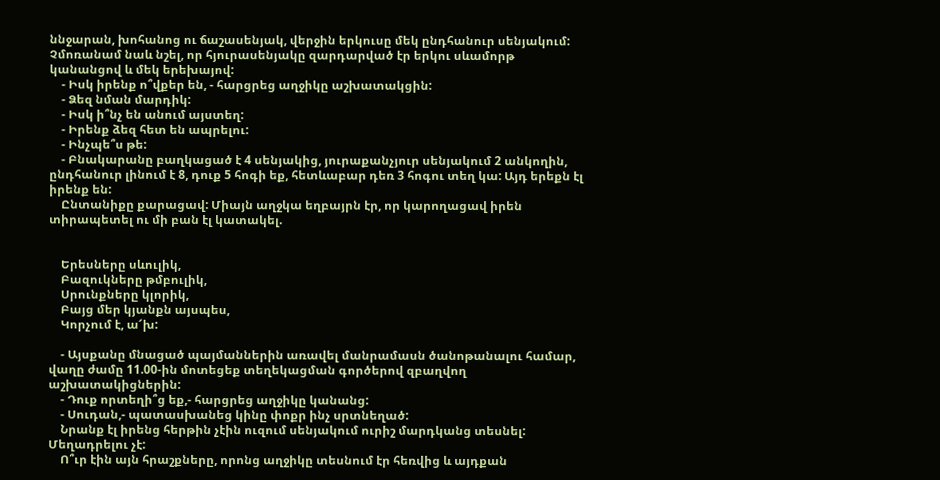ննջարան, խոհանոց ու ճաշասենյակ, վերջին երկուսը մեկ ընդհանուր սենյակում: Չմոռանամ նաև նշել, որ հյուրասենյակը զարդարված էր երկու սևամորթ կանանցով և մեկ երեխայով:
    - Իսկ իրենք ո՞վքեր են, - հարցրեց աղջիկը աշխատակցին:
    - Ձեզ նման մարդիկ:
    - Իսկ ի՞նչ են անում այստեղ:
    - Իրենք ձեզ հետ են ապրելու:
    - Ինչպե՞ս թե:
    - Բնակարանը բաղկացած է 4 սենյակից, յուրաքանչյուր սենյակում 2 անկողին, ընդհանուր լինում է 8, դուք 5 հոգի եք, հետևաբար դեռ 3 հոգու տեղ կա: Այդ երեքն էլ իրենք են:
    Ընտանիքը քարացավ: Միայն աղջկա եղբայրն էր, որ կարողացավ իրեն տիրապետել ու մի բան էլ կատակել.


    Երեսները սևուլիկ,
    Բազուկները թմբուլիկ,
    Սրունքները կլորիկ,
    Բայց մեր կյանքն այսպես,
    Կորչում է, ա՜խ:

    - Այսքանը մնացած պայմաններին առավել մանրամասն ծանոթանալու համար, վաղը ժամը 11.00-ին մոտեցեք տեղեկացման գործերով զբաղվող աշխատակիցներին:
    - Դուք որտեղի՞ց եք,- հարցրեց աղջիկը կանանց:
    - Սուդան,- պատասխանեց կինը փոքր ինչ սրտնեղած:
    Նրանք էլ իրենց հերթին չէին ուզում սենյակում ուրիշ մարդկանց տեսնել: Մեղադրելու չէ:
    Ո՞ւր էին այն հրաշքները, որոնց աղջիկը տեսնում էր հեռվից և այդքան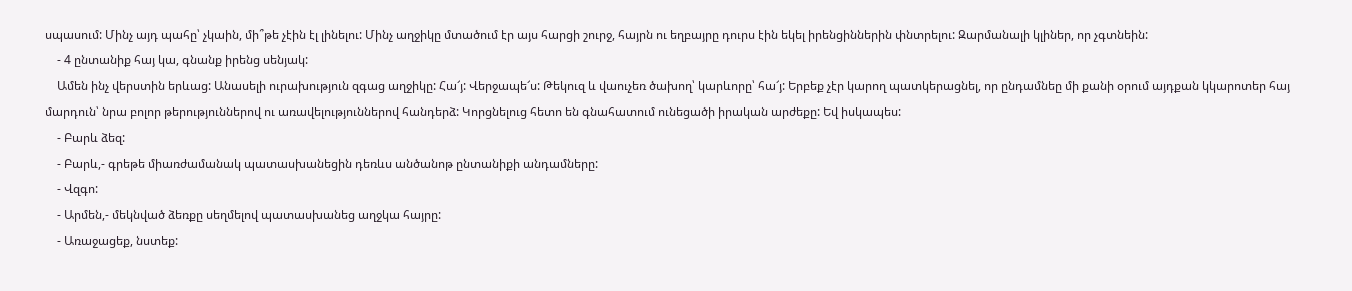սպասում: Մինչ այդ պահը՝ չկաին, մի՞թե չէին էլ լինելու: Մինչ աղջիկը մտածում էր այս հարցի շուրջ, հայրն ու եղբայրը դուրս էին եկել իրենցիններին փնտրելու: Զարմանալի կլիներ, որ չգտնեին:
    - 4 ընտանիք հայ կա, գնանք իրենց սենյակ:
    Ամեն ինչ վերստին երևաց: Անասելի ուրախություն զգաց աղջիկը: Հա՜յ: Վերջապե՜ս: Թեկուզ և վաուչեռ ծախող՝ կարևորը՝ հա՜յ: Երբեք չէր կարող պատկերացնել, որ ընդամնեը մի քանի օրում այդքան կկարոտեր հայ մարդուն՝ նրա բոլոր թերություններով ու առավելություններով հանդերձ: Կորցնելուց հետո են գնահատում ունեցածի իրական արժեքը: Եվ իսկապես:
    - Բարև ձեզ:
    - Բարև,- գրեթե միառժամանակ պատասխանեցին դեռևս անծանոթ ընտանիքի անդամները:
    - Վզգո:
    - Արմեն,- մեկնված ձեռքը սեղմելով պատասխանեց աղջկա հայրը:
    - Առաջացեք, նստեք: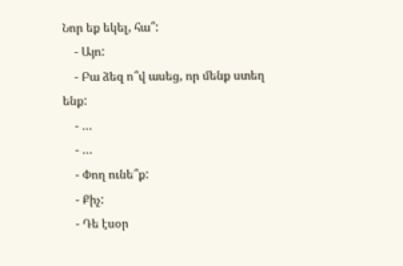Նոր եք եկել, հա՞:
    - Այո:
    - Բա ձեզ ո՞վ ասեց, որ մենք ստեղ ենք:
    - …
    - …
    - Փող ունե՞ք:
    - Քիչ:
    - Դե էսօր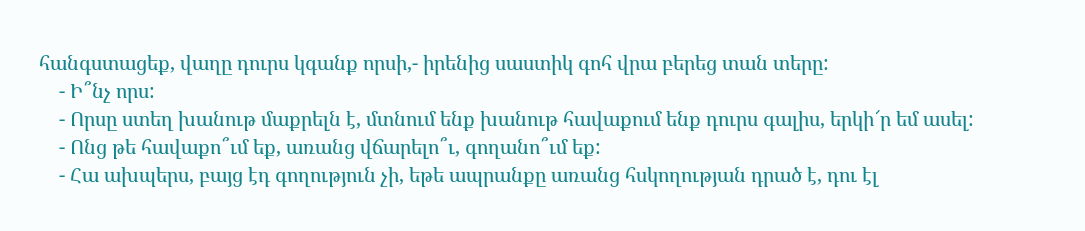հանգստացեք, վաղը դուրս կգանք որսի,- իրենից սաստիկ գոհ վրա բերեց տան տերը:
    - Ի՞նչ որս:
    - Որսը ստեղ խանութ մաքրելն է, մտնում ենք խանութ հավաքում ենք դուրս գալիս, երկի՜ր եմ ասել:
    - Ոնց թե հավաքո՞ւմ եք, առանց վճարելո՞ւ, գողանո՞ւմ եք:
    - Հա ախպերս, բայց էդ գողություն չի, եթե ապրանքը առանց հսկողության դրած է, դու էլ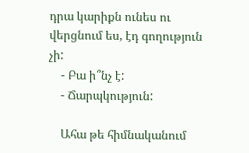դրա կարիքն ունես ու վերցնում ես, էդ գողություն չի:
    - Բա ի՞նչ է:
    - Ճարպկություն:

    Ահա թե հիմնականում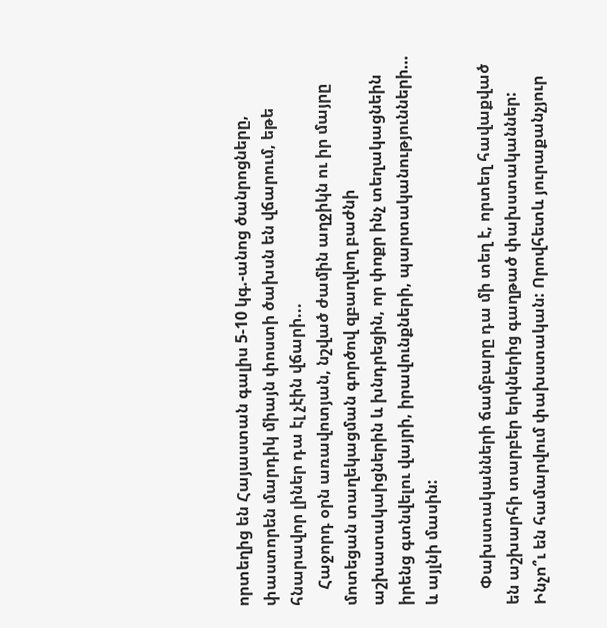որտեղից են Հայաստան գալիս 5-10 կգ.-անոց ծանրոցները, փաստորեն մարդիկ միայն փոստի ծախսն են վճարում, եթե հնարավոր լիներ դա էլ չէին վճարի...
    Հաջորդ օրն առավոտյան, նշված ժամին աղջիկն ու իր մայրը մոտեցան տաղեկացման գործով զբաղվող բաժնի աշխատակաիցներին և խնդրեցին, որ փոքր ինչ տեղակացնեին իրենց գտնվելու վայրի, իրավունքների, պարտականությունների… և այլնի մասին:

    Փախստականների ճամբարը դա մի տեղ է, որտեղ հավաքված են աշխարհի տարբեր երկներից գաղթած փախստականներ: Ինչո՞ւ են համարվում փախստական: Որովհետև յուրաքանչյուր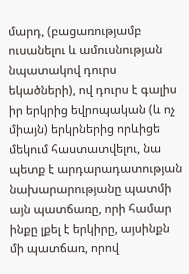մարդ, (բացառությամբ ուսանելու և ամուսնության նպատակով դուրս եկածների), ով դուրս է գալիս իր երկրից եվրոպական (և ոչ միայն) երկրներից որևիցե մեկում հաստատվելու, նա պետք է արդարադատության նախարարությանը պատմի այն պատճառը, որի համար ինքը լքել է երկիրը, այսինքն մի պատճառ, որով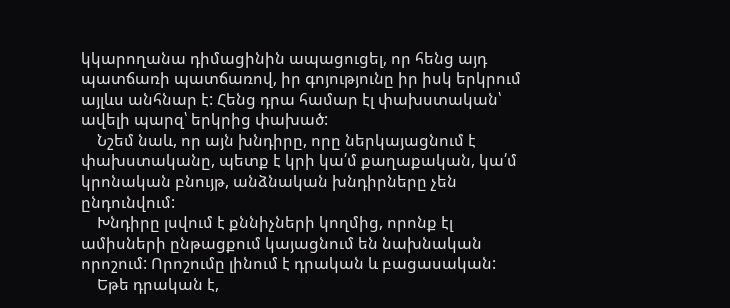կկարողանա դիմացինին ապացուցել, որ հենց այդ պատճառի պատճառով, իր գոյությունը իր իսկ երկրում այլևս անհնար է: Հենց դրա համար էլ փախստական՝ ավելի պարզ՝ երկրից փախած:
    Նշեմ նաև, որ այն խնդիրը, որը ներկայացնում է փախստականը, պետք է կրի կա՛մ քաղաքական, կա՛մ կրոնական բնույթ, անձնական խնդիրները չեն ընդունվում:
    Խնդիրը լսվում է քննիչների կողմից, որոնք էլ ամիսների ընթացքում կայացնում են նախնական որոշում: Որոշումը լինում է դրական և բացասական:
    Եթե դրական է,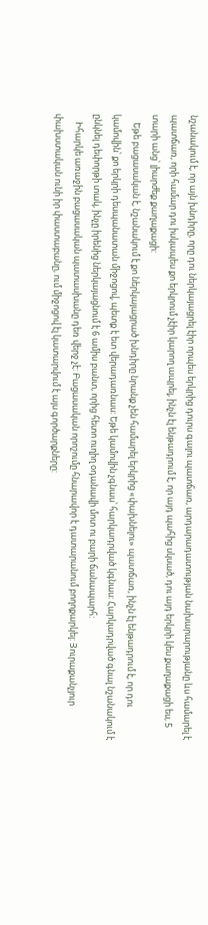նշանակում է, որ այն խնդիրը, որը դու ներկայացրել էիր որպես երկրից դուրս գալու պատճառ, արդարադատության նախարարությանը ևս համարել է պատճառ, որի համար դու իսկապես քո երկրում չէիր կարող ապրել, ինչն էլ ենթադրում է, որ այդ պահից սկսած, դու այդ երկրի կես քաղաքացի ես, 5 տարի անց՝ լիարժեք քաղաքացի:
    Եթե բացասական է, նշանակում է քո ներկայացրած խնդիրը նրանք չեն համարել երկրից «փախնելու» պատճառ, ինչն էլ ենթադրում է, որ դու կամովին՝ քո երկրի դեսպանատան միջոցով, պետք է ետ վերադառնաս: Եթե կամովին չգնաս՝ հարկադրված կգնաս: Հարկադրված գնալ նշանակում է ընկնել դեփորթի տակ, ինչը իրենից ներկայացնում է 6 ամիս բանտ, որից հետո ուղիղ օդանավի մոտ ու բարի ճանապարհ:
    Իհարկե առաջին բացասական պատասխանը դեռ վերջ չէ: Բացասական որոշումը հնարավոր է դատարանում բողոքարկել: Յուրաքանչյուր փախստական ունի իր փաստաբանը, ում միջոցով էլ կատարվում է այս գործարքները: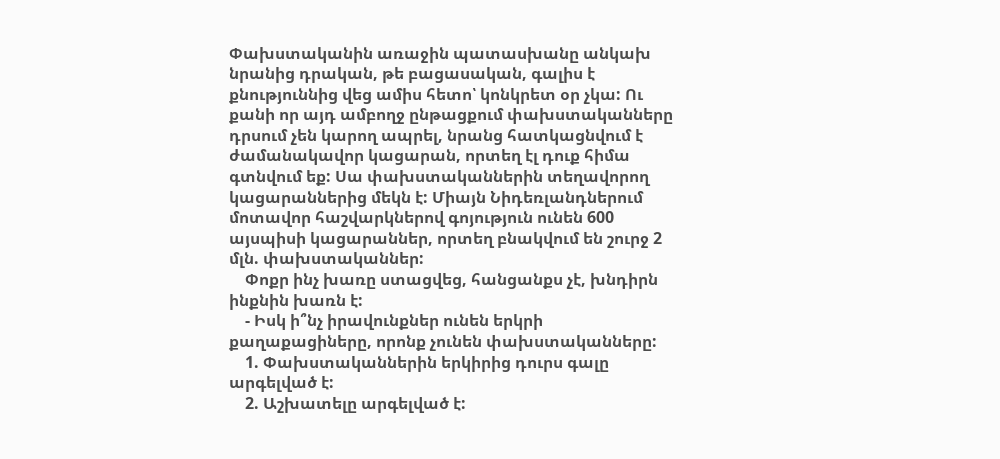Փախստականին առաջին պատասխանը անկախ նրանից դրական, թե բացասական, գալիս է քնություննից վեց ամիս հետո՝ կոնկրետ օր չկա: Ու քանի որ այդ ամբողջ ընթացքում փախստականները դրսում չեն կարող ապրել, նրանց հատկացնվում է ժամանակավոր կացարան, որտեղ էլ դուք հիմա գտնվում եք: Սա փախստականներին տեղավորող կացարաններից մեկն է: Միայն Նիդեռլանդներում մոտավոր հաշվարկներով գոյություն ունեն 600 այսպիսի կացարաններ, որտեղ բնակվում են շուրջ 2 մլն. փախստականներ:
    Փոքր ինչ խառը ստացվեց, հանցանքս չէ, խնդիրն ինքնին խառն է:
    - Իսկ ի՞նչ իրավունքներ ունեն երկրի քաղաքացիները, որոնք չունեն փախստականները:
    1. Փախստականներին երկիրից դուրս գալը արգելված է:
    2. Աշխատելը արգելված է: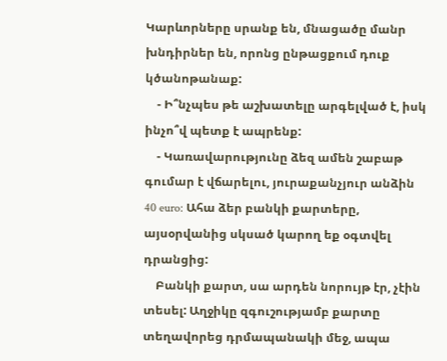Կարևորները սրանք են, մնացածը մանր խնդիրներ են, որոնց ընթացքում դուք կծանոթանաք:
    - Ի՞նչպես թե աշխատելը արգելված է, իսկ ինչո՞վ պետք է ապրենք:
    - Կառավարությունը ձեզ ամեն շաբաթ գումար է վճարելու, յուրաքանչյուր անձին 40 euro: Ահա ձեր բանկի քարտերը, այսօրվանից սկսած կարող եք օգտվել դրանցից:
    Բանկի քարտ, սա արդեն նորույթ էր, չէին տեսել: Աղջիկը զգուշությամբ քարտը տեղավորեց դրմապանակի մեջ, ապա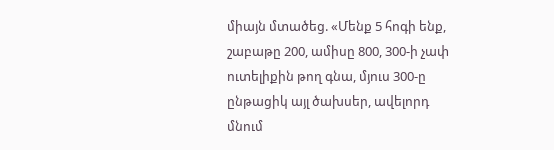միայն մտածեց. «Մենք 5 հոգի ենք, շաբաթը 200, ամիսը 800, 300-ի չափ ուտելիքին թող գնա, մյուս 300-ը ընթացիկ այլ ծախսեր, ավելորդ մնում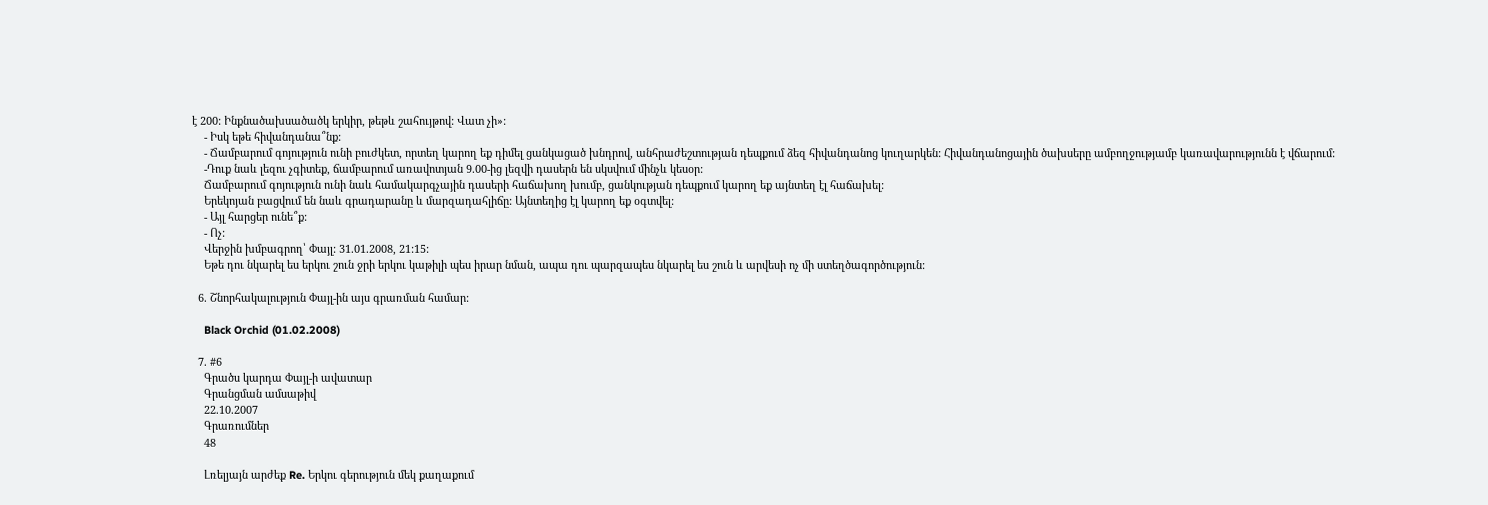է 200: Ինքնածախսածածկ երկիր, թեթև շահույթով: Վատ չի»:
    - Իսկ եթե հիվանդանա՞նք:
    - Ճամբարում գոյություն ունի բուժկետ, որտեղ կարող եք դիմել ցանկացած խնդրով, անհրաժեշտության դեպքում ձեզ հիվանդանոց կուղարկեն: Հիվանդանոցային ծախսերը ամբողջությամբ կառավարությունն է վճարում:
    -Դուք նաև լեզու չգիտեք, ճամբարում առավոտյան 9.00-ից լեզվի դասերն են սկսվում մինչև կեսօր:
    Ճամբարում գոյություն ունի նաև համակարգչային դասերի հաճախող խումբ, ցանկության դեպքում կարող եք այնտեղ էլ հաճախել:
    Երեկոյան բացվում են նաև գրադարանը և մարզադահլիճը: Այնտեղից էլ կարող եք օգտվել:
    - Այլ հարցեր ունե՞ք:
    - Ոչ:
    Վերջին խմբագրող՝ Փայլ: 31.01.2008, 21:15:
    Եթե դու նկարել ես երկու շուն ջրի երկու կաթիլի պես իրար նման, ապա դու պարզապես նկարել ես շուն և արվեսի ոչ մի ստեղծագործություն:

  6. Շնորհակալություն Փայլ-ին այս գրառման համար:

    Black Orchid (01.02.2008)

  7. #6
    Գրածս կարդա Փայլ-ի ավատար
    Գրանցման ամսաթիվ
    22.10.2007
    Գրառումներ
    48

    Լռելյայն արժեք Re. Երկու գերություն մեկ քաղաքում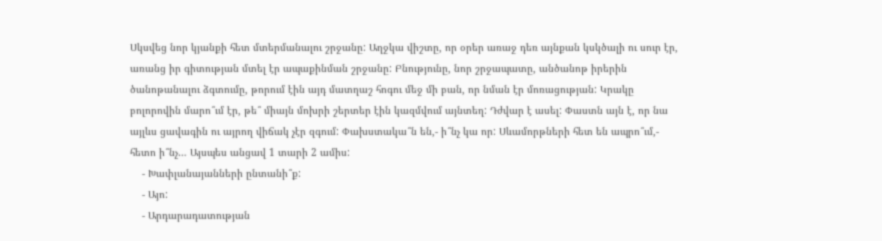Սկսվեց նոր կյանքի հետ մտերմանալու շրջանը: Աղջկա վիշտը, որ օրեր առաջ դեռ այնքան կսկծալի ու սուր էր, առանց իր գիտության մտել էր ապաքինման շրջանը: Բնությունը, նոր շրջապատը, անծանոթ իրերին ծանոթանալու ձգտումը, թորում էին այդ մատղաշ հոգու մեջ մի բան, որ նման էր մոռացության: Կրակը բոլորովին մարո՞ւմ էր, թե՞ միայն մոխրի շերտեր էին կազմվում այնտեղ: Դժվար է ասել: Փաստն այն է, որ նա այլևս ցավագին ու այրող վիճակ չէր զգում: Փախստակա՞ն են,- ի՞նչ կա որ: Սևամորթների հետ են ապրո՞ւմ,- հետո ի՞նչ… Այսպես անցավ 1 տարի 2 ամիս:
    - Խափլանայանների ընտանի՞ք:
    - Այո:
    - Արդարադատության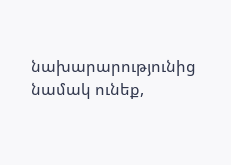նախարարությունից նամակ ունեք,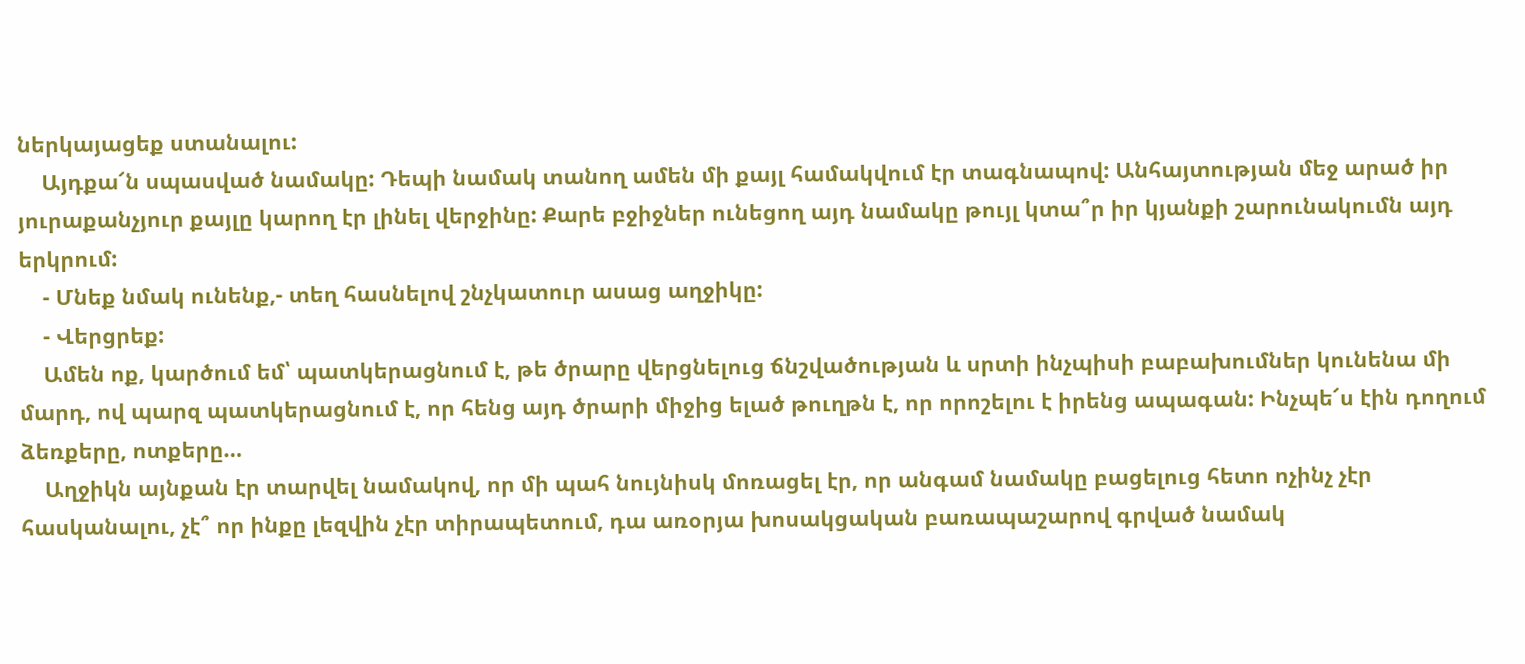ներկայացեք ստանալու:
    Այդքա՜ն սպասված նամակը: Դեպի նամակ տանող ամեն մի քայլ համակվում էր տագնապով: Անհայտության մեջ արած իր յուրաքանչյուր քայլը կարող էր լինել վերջինը: Քարե բջիջներ ունեցող այդ նամակը թույլ կտա՞ր իր կյանքի շարունակումն այդ երկրում:
    - Մնեք նմակ ունենք,- տեղ հասնելով շնչկատուր ասաց աղջիկը:
    - Վերցրեք:
    Ամեն ոք, կարծում եմ՝ պատկերացնում է, թե ծրարը վերցնելուց ճնշվածության և սրտի ինչպիսի բաբախումներ կունենա մի մարդ, ով պարզ պատկերացնում է, որ հենց այդ ծրարի միջից ելած թուղթն է, որ որոշելու է իրենց ապագան: Ինչպե՜ս էին դողում ձեռքերը, ոտքերը…
    Աղջիկն այնքան էր տարվել նամակով, որ մի պահ նույնիսկ մոռացել էր, որ անգամ նամակը բացելուց հետո ոչինչ չէր հասկանալու, չէ՞ որ ինքը լեզվին չէր տիրապետում, դա առօրյա խոսակցական բառապաշարով գրված նամակ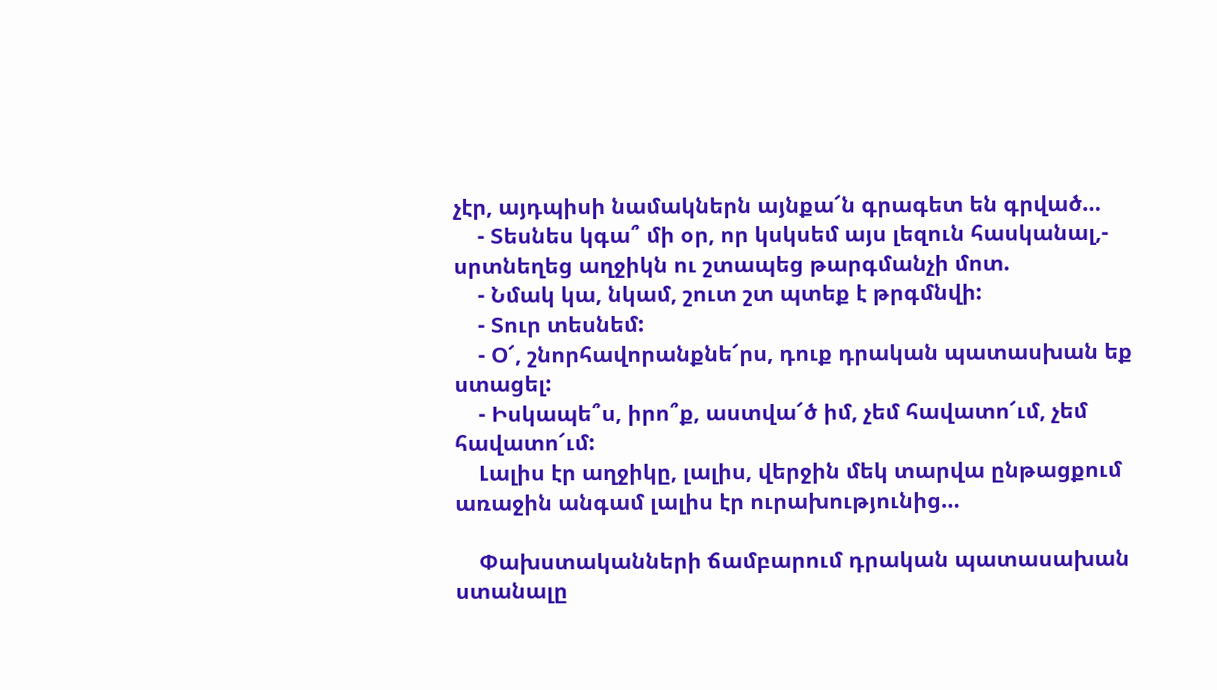չէր, այդպիսի նամակներն այնքա՜ն գրագետ են գրված…
    - Տեսնես կգա՞ մի օր, որ կսկսեմ այս լեզուն հասկանալ,- սրտնեղեց աղջիկն ու շտապեց թարգմանչի մոտ.
    - Նմակ կա, նկամ, շուտ շտ պտեք է թրգմնվի:
    - Տուր տեսնեմ:
    - Օ՜, շնորհավորանքնե՜րս, դուք դրական պատասխան եք ստացել:
    - Իսկապե՞ս, իրո՞ք, աստվա՜ծ իմ, չեմ հավատո՜ւմ, չեմ հավատո՜ւմ:
    Լալիս էր աղջիկը, լալիս, վերջին մեկ տարվա ընթացքում առաջին անգամ լալիս էր ուրախությունից…

    Փախստականների ճամբարում դրական պատասախան ստանալը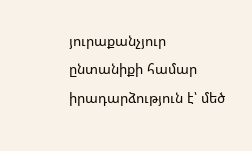յուրաքանչյուր ընտանիքի համար իրադարձություն է՝ մեծ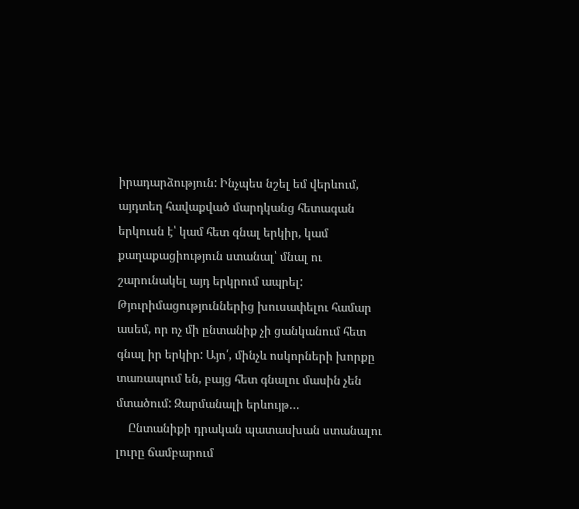իրադարձություն: Ինչպես նշել եմ վերևում, այդտեղ հավաքված մարդկանց հետագան երկուսն է՝ կամ հետ գնալ երկիր, կամ քաղաքացիություն ստանալ՝ մնալ ու շարունակել այդ երկրում ապրել: Թյուրիմացություններից խուսափելու համար ասեմ, որ ոչ մի ընտանիք չի ցանկանում հետ գնալ իր երկիր: Այո՛, մինչև ոսկորների խորքը տառապում են, բայց հետ գնալու մասին չեն մտածում: Զարմանալի երևույթ…
    Ընտանիքի դրական պատասխան ստանալու լուրը ճամբարում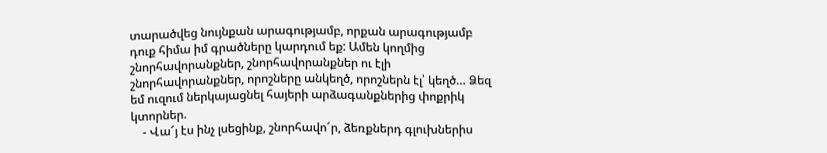տարածվեց նույնքան արագությամբ, որքան արագությամբ դուք հիմա իմ գրածները կարդում եք: Ամեն կողմից շնորհավորանքներ, շնորհավորանքներ ու էլի շնորհավորանքներ, որոշները անկեղծ, որոշներն էլ՝ կեղծ… Ձեզ եմ ուզում ներկայացնել հայերի արձագանքներից փոքրիկ կտորներ.
    - Վա՜յ էս ինչ լսեցինք, շնորհավո՜ր, ձեռքներդ գլուխներիս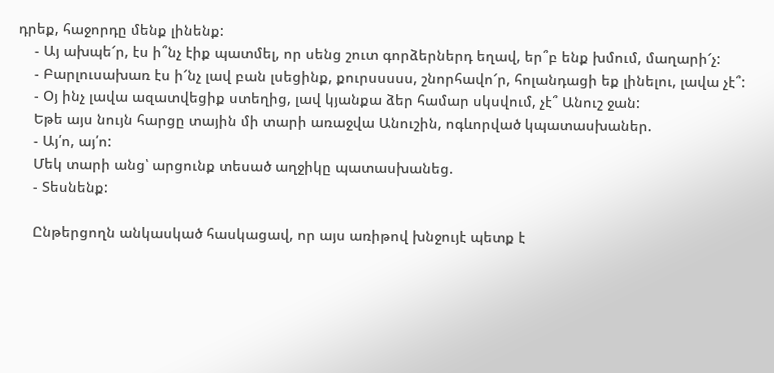դրեք, հաջորդը մենք լինենք:
    - Այ ախպե՜ր, էս ի՞նչ էիք պատմել, որ սենց շուտ գորձերներդ եղավ, եր՞բ ենք խմում, մաղարի՜չ:
    - Բարլուսախառ էս ի՜նչ լավ բան լսեցինք, քուրսսսսս, շնորհավո՜ր, հոլանդացի եք լինելու, լավա չէ՞:
    - Օյ ինչ լավա ազատվեցիք ստեղից, լավ կյանքա ձեր համար սկսվում, չէ՞ Անուշ ջան:
    Եթե այս նույն հարցը տային մի տարի առաջվա Անուշին, ոգևորված կպատասխաներ.
    - Այ՛ո, այ՛ո:
    Մեկ տարի անց՝ արցունք տեսած աղջիկը պատասխանեց.
    - Տեսնենք:

    Ընթերցողն անկասկած հասկացավ, որ այս առիթով խնջույէ պետք է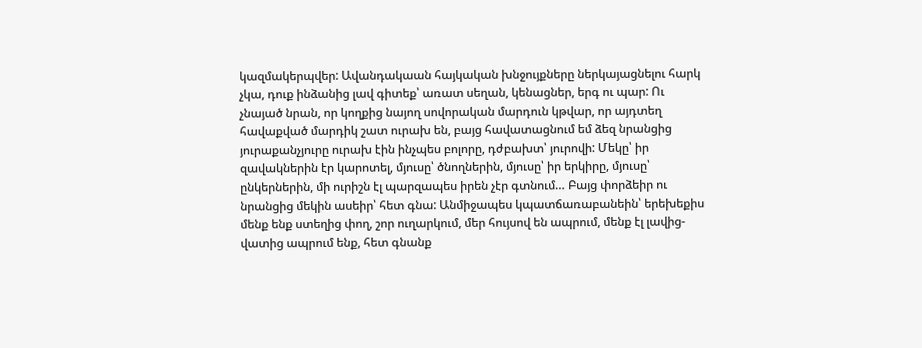կազմակերպվեր: Ավանդակաան հայկական խնջույքները ներկայացնելու հարկ չկա, դուք ինձանից լավ գիտեք՝ առատ սեղան, կենացներ, երգ ու պար: Ու չնայած նրան, որ կողքից նայող սովորական մարդուն կթվար, որ այդտեղ հավաքված մարդիկ շատ ուրախ են, բայց հավատացնում եմ ձեզ նրանցից յուրաքանչյուրը ուրախ էին ինչպես բոլորը, դժբախտ՝ յուրովի: Մեկը՝ իր զավակներին էր կարոտել, մյուսը՝ ծնողներին, մյուսը՝ իր երկիրը, մյուսը՝ ընկերներին, մի ուրիշն էլ պարզապես իրեն չէր գտնում… Բայց փորձեիր ու նրանցից մեկին ասեիր՝ հետ գնա: Անմիջապես կպատճառաբանեին՝ երեխեքիս մենք ենք ստեղից փող, շոր ուղարկում, մեր հույսով են ապրում, մենք էլ լավից-վատից ապրում ենք, հետ գնանք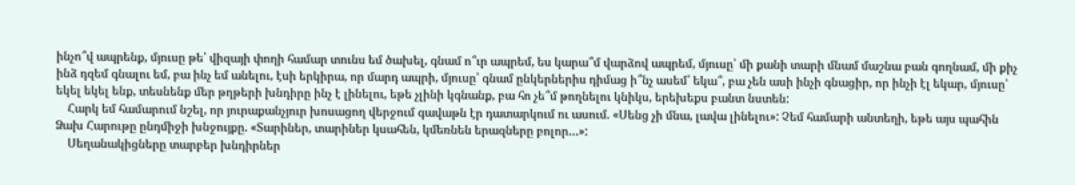ինչո՞վ ապրենք, մյուսը թե՝ վիզայի փողի համար տունս եմ ծախել, գնամ ո՞ւր ապրեմ, ես կարա՞մ վարձով ապրեմ, մյուսը՝ մի քանի տարի մնամ մաշնա բան գողնամ, մի քիչ ինձ դզեմ գնալու եմ, բա ինչ եմ անելու, էսի երկիրա, որ մարդ ապրի, մյուսը՝ գնամ ընկերներիս դիմաց ի՞նչ ասեմ՝ եկա՞, բա չեն ասի ինչի գնացիր, որ ինչի էլ եկար, մյուսը՝ եկել եկել ենք, տեսնենք մեր թղթերի խնդիրը ինչ է լինելու, եթե չլինի կգնանք, բա հո չե՞մ թողնելու կնիկս, երեխեքս բանտ նստեն:
    Հարկ եմ համարում նշել, որ յուրաքանչյուր խոսացող վերջում գավաթն էր դատարկում ու ասում. «Սենց չի մնա, լավա լինելու»: Չեմ համարի անտեղի, եթե այս պահին Ձախ Հարութը ընդմիջի խնջույքը. «Տարիներ, տարիներ կսահեն, կմեռնեն երազները բոլոր…»:
    Սեղանակիցները տարբեր խնդիրներ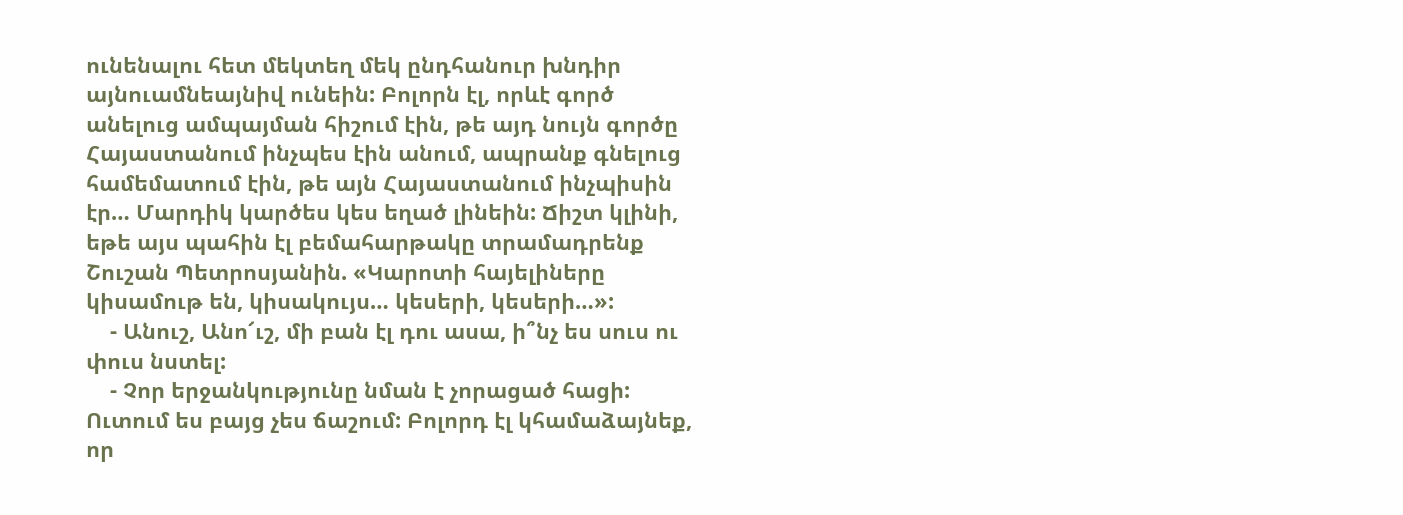ունենալու հետ մեկտեղ մեկ ընդհանուր խնդիր այնուամնեայնիվ ունեին: Բոլորն էլ, որևէ գործ անելուց ամպայման հիշում էին, թե այդ նույն գործը Հայաստանում ինչպես էին անում, ապրանք գնելուց համեմատում էին, թե այն Հայաստանում ինչպիսին էր… Մարդիկ կարծես կես եղած լինեին: Ճիշտ կլինի, եթե այս պահին էլ բեմահարթակը տրամադրենք Շուշան Պետրոսյանին. «Կարոտի հայելիները կիսամութ են, կիսակույս… կեսերի, կեսերի…»:
    - Անուշ, Անո՜ւշ, մի բան էլ դու ասա, ի՞նչ ես սուս ու փուս նստել:
    - Չոր երջանկությունը նման է չորացած հացի: Ուտում ես բայց չես ճաշում: Բոլորդ էլ կհամաձայնեք, որ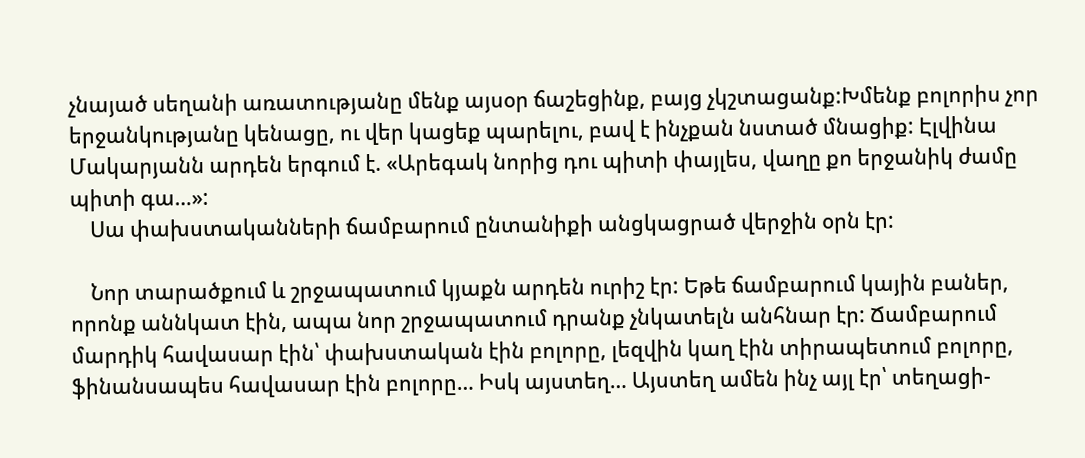չնայած սեղանի առատությանը մենք այսօր ճաշեցինք, բայց չկշտացանք:Խմենք բոլորիս չոր երջանկությանը կենացը, ու վեր կացեք պարելու, բավ է ինչքան նստած մնացիք: Էլվինա Մակարյանն արդեն երգում է. «Արեգակ նորից դու պիտի փայլես, վաղը քո երջանիկ ժամը պիտի գա…»:
    Սա փախստականների ճամբարում ընտանիքի անցկացրած վերջին օրն էր:

    Նոր տարածքում և շրջապատում կյաքն արդեն ուրիշ էր: Եթե ճամբարում կային բաներ, որոնք աննկատ էին, ապա նոր շրջապատում դրանք չնկատելն անհնար էր: Ճամբարում մարդիկ հավասար էին՝ փախստական էին բոլորը, լեզվին կաղ էին տիրապետում բոլորը, ֆինանսապես հավասար էին բոլորը… Իսկ այստեղ… Այստեղ ամեն ինչ այլ էր՝ տեղացի-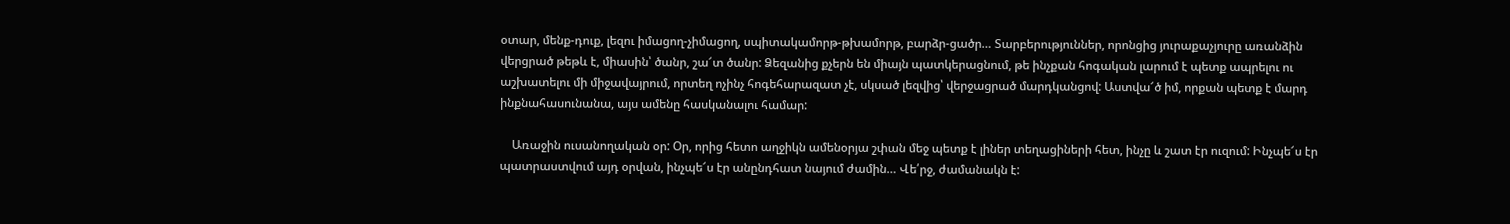օտար, մենք-դուք, լեզու իմացող-չիմացող, սպիտակամորթ-թխամորթ, բարձր-ցածր… Տարբերություններ, որոնցից յուրաքաչյուրը առանձին վերցրած թեթև է, միասին՝ ծանր, շա՜տ ծանր: Ձեզանից քչերն են միայն պատկերացնում, թե ինչքան հոգական լարում է պետք ապրելու ու աշխատելու մի միջավայրում, որտեղ ոչինչ հոգեհարազատ չէ, սկսած լեզվից՝ վերջացրած մարդկանցով: Աստվա՜ծ իմ, որքան պետք է մարդ ինքնահասունանա, այս ամենը հասկանալու համար:

    Առաջին ուսանողական օր: Օր, որից հետո աղջիկն ամենօրյա շփան մեջ պետք է լիներ տեղացիների հետ, ինչը և շատ էր ուզում: Ինչպե՜ս էր պատրաստվում այդ օրվան, ինչպե՜ս էր անընդհատ նայում ժամին… Վե՛րջ, ժամանակն է: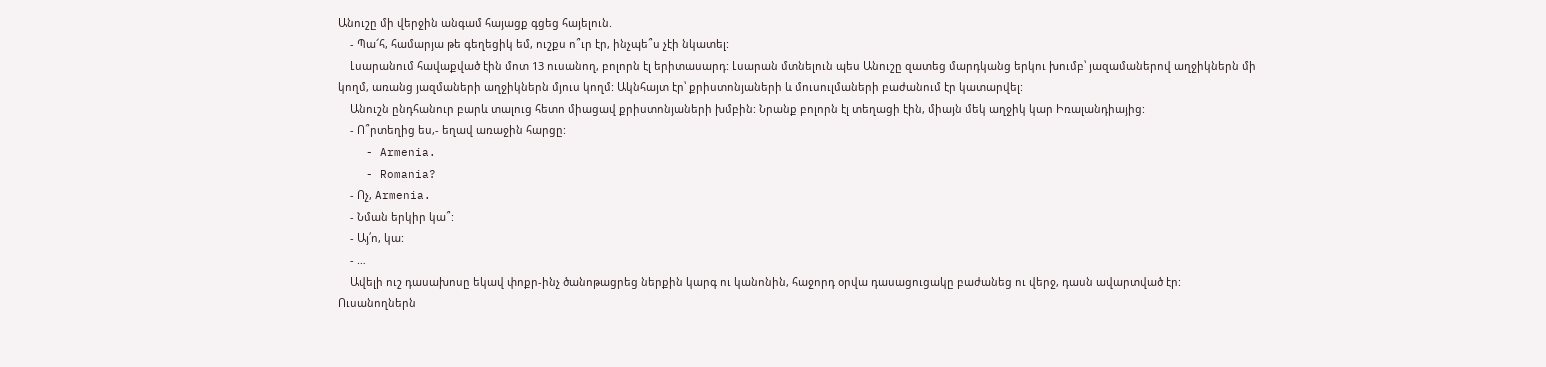Անուշը մի վերջին անգամ հայացք գցեց հայելուն.
    - Պա՜հ, համարյա թե գեղեցիկ եմ, ուշքս ո՞ւր էր, ինչպե՞ս չէի նկատել:
    Լսարանում հավաքված էին մոտ 13 ուսանող, բոլորն էլ երիտասարդ: Լսարան մտնելուն պես Անուշը զատեց մարդկանց երկու խումբ՝ յազամաներով աղջիկներն մի կողմ, առանց յազմաների աղջիկներն մյուս կողմ: Ակնհայտ էր՝ քրիստոնյաների և մուսուլմաների բաժանում էր կատարվել:
    Անուշն ընդհանուր բարև տալուց հետո միացավ քրիստոնյաների խմբին: Նրանք բոլորն էլ տեղացի էին, միայն մեկ աղջիկ կար Իռալանդիայից:
    - Ո՞րտեղից ես,- եղավ առաջին հարցը:
    - Armenia.
    - Romania?
    - Ոչ, Armenia.
    - Նման երկիր կա՞:
    - Այ՛ո, կա:
    - …
    Ավելի ուշ դասախոսը եկավ փոքր-ինչ ծանոթացրեց ներքին կարգ ու կանոնին, հաջորդ օրվա դասացուցակը բաժանեց ու վերջ, դասն ավարտված էր: Ուսանողներն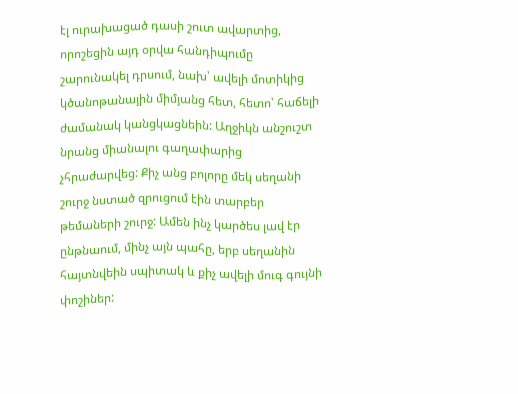էլ ուրախացած դասի շուտ ավարտից, որոշեցին այդ օրվա հանդիպումը շարունակել դրսում, նախ՝ ավելի մոտիկից կծանոթանային միմյանց հետ, հետո՝ հաճելի ժամանակ կանցկացնեին: Աղջիկն անշուշտ նրանց միանալու գաղափարից չհրաժարվեց: Քիչ անց բոլորը մեկ սեղանի շուրջ նստած զրուցում էին տարբեր թեմաների շուրջ: Ամեն ինչ կարծես լավ էր ընթնաում, մինչ այն պահը, երբ սեղանին հայտնվեին սպիտակ և քիչ ավելի մուգ գույնի փոշիներ: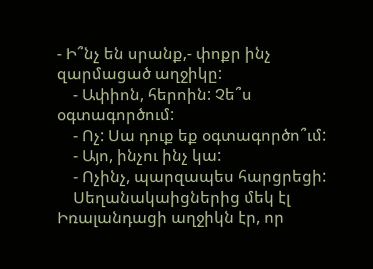- Ի՞նչ են սրանք,- փոքր ինչ զարմացած աղջիկը:
    - Ափիոն, հերոին: Չե՞ս օգտագործում:
    - Ոչ: Սա դուք եք օգտագործո՞ւմ:
    - Այո, ինչու ինչ կա:
    - Ոչինչ, պարզապես հարցրեցի:
    Սեղանակաիցներից մեկ էլ Իռալանդացի աղջիկն էր, որ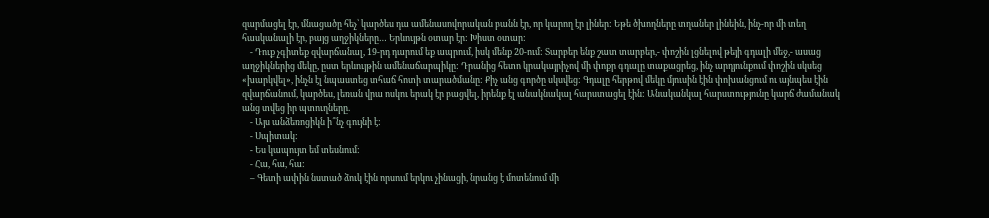զարմացել էր, մնացածը հեչ՝ կարծես դա ամենասովորական բանն էր, որ կարող էր լիներ: Եթե ծխողները տղաներ լինեին, ինչ-որ մի տեղ հասկանալի էր, բայց աղջիկները… Երևույթն օտար էր: Խիստ օտար:
    - Դուք չգիտեք զվարճանալ, 19-րդ դարում եք ապրում, իսկ մենք 20-ում: Տարբեր ենք շատ տարբեր,- փոշին լցնելով թեյի գդալի մեջ,- ասաց աղջիկներից մեկը, ըստ երևույթին ամենաճարպիկը: Դրանից հետո կրակայրիչով մի փոքր գդալը տաքացրեց, ինչ արդյունքում փոշին սկսեց «խարկվել», ինչն էլ նպաստեց տհաճ հոտի տարածմանը: Քիչ անց գործը սկսվեց: Գդալը հերթով մեկը մյուսին էին փոխանցում ու այնպես էին զվարճանում, կարծես, լեռան վրա ոսկու երակ էր բացվել, իրենք էլ անակնակալ հարստացել էին: Անականկալ հարստությունը կարճ ժամանակ անց տվեց իր պտուղները.
    - Այս անձեռոցիկն ի՞նչ գույնի է:
    - Սպիտակ:
    - Ես կապույտ եմ տեսնում:
    - Հա, հա, հա:
    – Գետի ափին նստած ձուկ էին որսում երկու չինացի, նրանց է մոտենում մի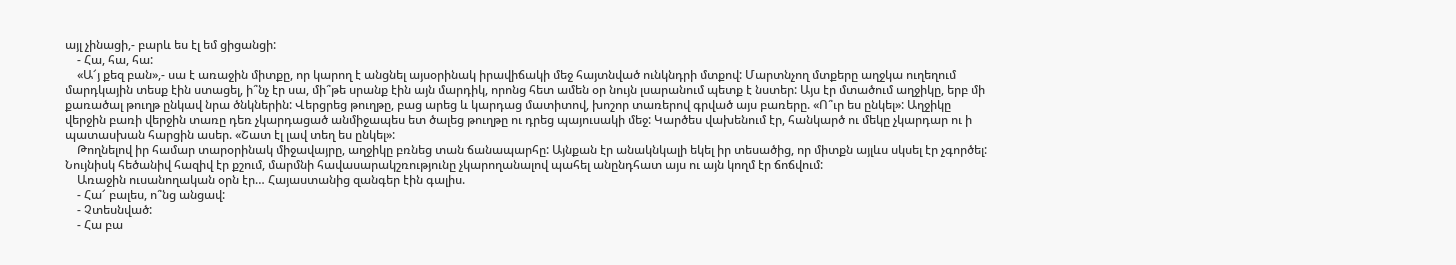այլ չինացի,- բարև ես էլ եմ ցիցանցի:
    - Հա, հա, հա:
    «Ա՜յ քեզ բան»,- սա է առաջին միտքը, որ կարող է անցնել այսօրինակ իրավիճակի մեջ հայտնված ունկնդրի մտքով: Մարտնչող մտքերը աղջկա ուղեղում մարդկային տեսք էին ստացել, ի՞նչ էր սա, մի՞թե սրանք էին այն մարդիկ, որոնց հետ ամեն օր նույն լսարանում պետք է նստեր: Այս էր մտածում աղջիկը, երբ մի քառածալ թուղթ ընկավ նրա ծնկներին: Վերցրեց թուղթը, բաց արեց և կարդաց մատիտով, խոշոր տառերով գրված այս բառերը. «Ո՞ւր ես ընկել»: Աղջիկը վերջին բառի վերջին տառը դեռ չկարդացած անմիջապես ետ ծալեց թուղթը ու դրեց պայուսակի մեջ: Կարծես վախենում էր, հանկարծ ու մեկը չկարդար ու ի պատասխան հարցին ասեր. «Շատ էլ լավ տեղ ես ընկել»:
    Թողնելով իր համար տարօրինակ միջավայրը, աղջիկը բռնեց տան ճանապարհը: Այնքան էր անակնկալի եկել իր տեսածից, որ միտքն այլևս սկսել էր չգործել: Նույնիսկ հեծանիվ հազիվ էր քշում, մարմնի հավասարակշռությունը չկարողանալով պահել անընդհատ այս ու այն կողմ էր ճոճվում:
    Առաջին ուսանողական օրն էր… Հայաստանից զանգեր էին գալիս.
    - Հա՜ բալես, ո՞նց անցավ:
    - Չտեսնված:
    - Հա բա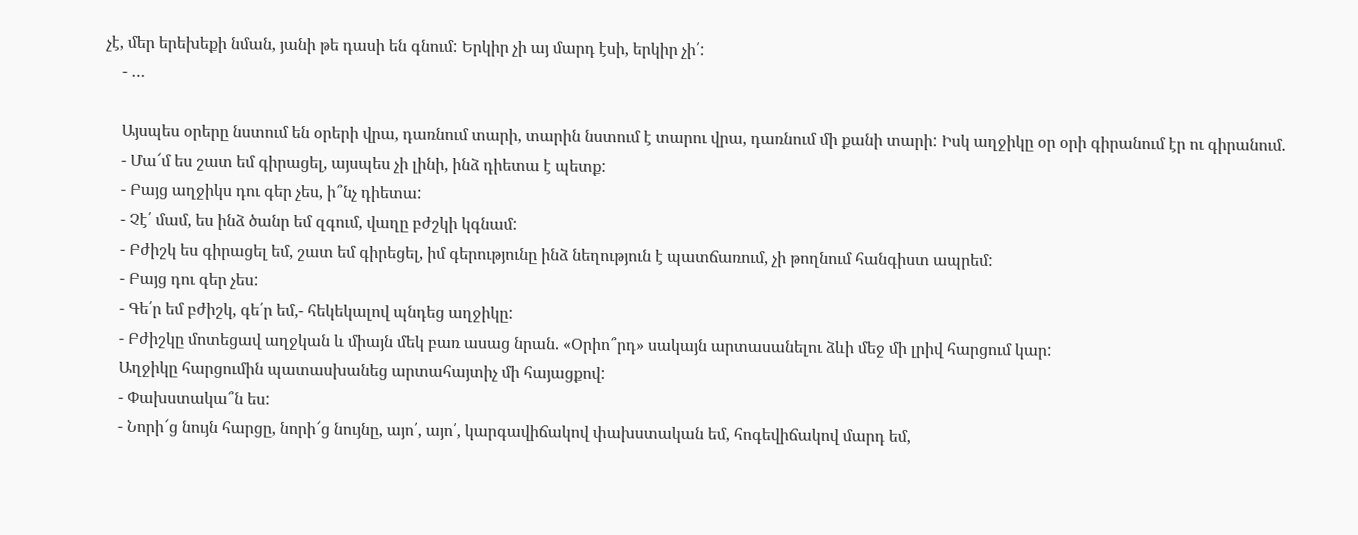չէ, մեր երեխեքի նման, յանի թե դասի են գնում: Երկիր չի այ մարդ էսի, երկիր չի՛:
    - …

    Այսպես օրերը նստում են օրերի վրա, դառնում տարի, տարին նստում է տարու վրա, դառնում մի քանի տարի: Իսկ աղջիկը օր օրի գիրանում էր ու գիրանում.
    - Մա՜մ ես շատ եմ գիրացել, այսպես չի լինի, ինձ դիետա է պետք:
    - Բայց աղջիկս դու գեր չես, ի՞նչ դիետա:
    - Չէ՛ մամ, ես ինձ ծանր եմ զգում, վաղը բժշկի կգնամ:
    - Բժիշկ ես գիրացել եմ, շատ եմ գիրեցել, իմ գերությունը ինձ նեղություն է պատճառում, չի թողնում հանգիստ ապրեմ:
    - Բայց դու գեր չես:
    - Գե՛ր եմ բժիշկ, գե՛ր եմ,- հեկեկալով պնդեց աղջիկը:
    - Բժիշկը մոտեցավ աղջկան և միայն մեկ բառ ասաց նրան. «Օրիո՞րդ» սակայն արտասանելու ձևի մեջ մի լրիվ հարցում կար:
    Աղջիկը հարցումին պատասխանեց արտահայտիչ մի հայացքով:
    - Փախստակա՞ն ես:
    - Նորի՜ց նույն հարցը, նորի՜ց նույնը, այո՛, այո՛, կարգավիճակով փախստական եմ, հոգեվիճակով մարդ եմ,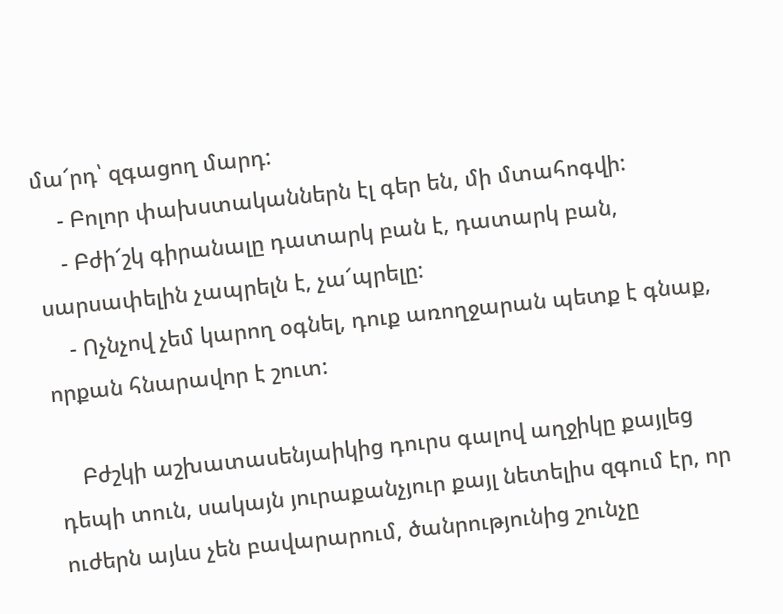մա՜րդ՝ զգացող մարդ:
    - Բոլոր փախստականներն էլ գեր են, մի մտահոգվի:
    - Բժի՜շկ գիրանալը դատարկ բան է, դատարկ բան, սարսափելին չապրելն է, չա՜պրելը:
    - Ոչնչով չեմ կարող օգնել, դուք առողջարան պետք է գնաք, որքան հնարավոր է շուտ:

    Բժշկի աշխատասենյաիկից դուրս գալով աղջիկը քայլեց դեպի տուն, սակայն յուրաքանչյուր քայլ նետելիս զգում էր, որ ուժերն այևս չեն բավարարում, ծանրությունից շունչը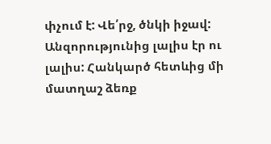փչում է: Վե՛րջ, ծնկի իջավ: Անզորությունից լալիս էր ու լալիս: Հանկարծ հետևից մի մատղաշ ձեռք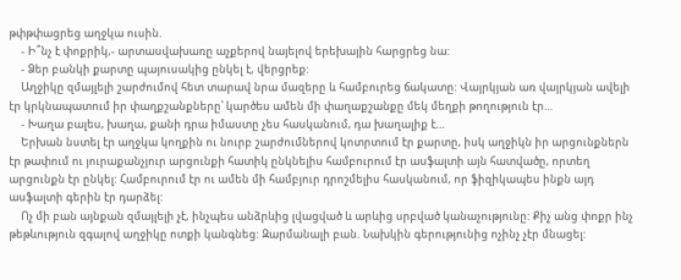թփթփացրեց աղջկա ուսին.
    - Ի՞նչ է փոքրիկ,- արտասվախառը աչքերով նայելով երեխային հարցրեց նա:
    - Ձեր բանկի քարտը պայուսակից ընկել է, վերցրեք:
    Աղջիկը զմայլելի շարժումով հետ տարավ նրա մազերը և համբուրեց ճակատը: Վայրկյան առ վայրկյան ավելի էր կրկնապատում իր փաղքշանքները՝ կարծես ամեն մի փաղաքշանքը մեկ մեղքի թողություն էր…
    - Խաղա բալես, խաղա, քանի դրա իմաստը չես հասկանում, դա խաղալիք է…
    Երխան նստել էր աղջկա կողքին ու նուրբ շարժումներով կոտրտում էր քարտը, իսկ աղջիկն իր արցունքներն էր թափում ու յուրաքանչյուր արցունքի հատիկ ընկնելիս համբուրում էր ասֆալտի այն հատվածը, որտեղ արցունքն էր ընկել: Համբուրում էր ու ամեն մի համբյուր դրոշմելիս հասկանում, որ ֆիզիկապես ինքն այդ ասֆալտի գերին էր դարձել:
    Ոչ մի բան այնքան զմայլելի չէ, ինչպես անձրևից լվացված և արևից սրբված կանաչությունը: Քիչ անց փոքր ինչ թեթևություն զգալով աղջիկը ոտքի կանգնեց: Զարմանալի բան. Նախկին գերությունից ոչինչ չէր մնացել: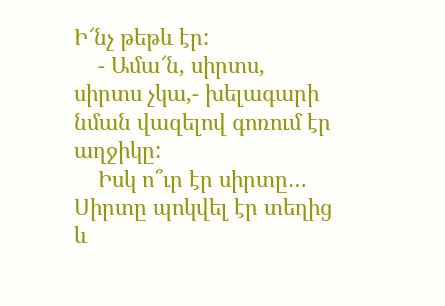Ի՜նչ թեթև էր:
    - Ամա՜ն, սիրտս, սիրտս չկա,- խելագարի նման վազելով գոռում էր աղջիկը:
    Իսկ ո՞ւր էր սիրտը… Սիրտը պոկվել էր տեղից և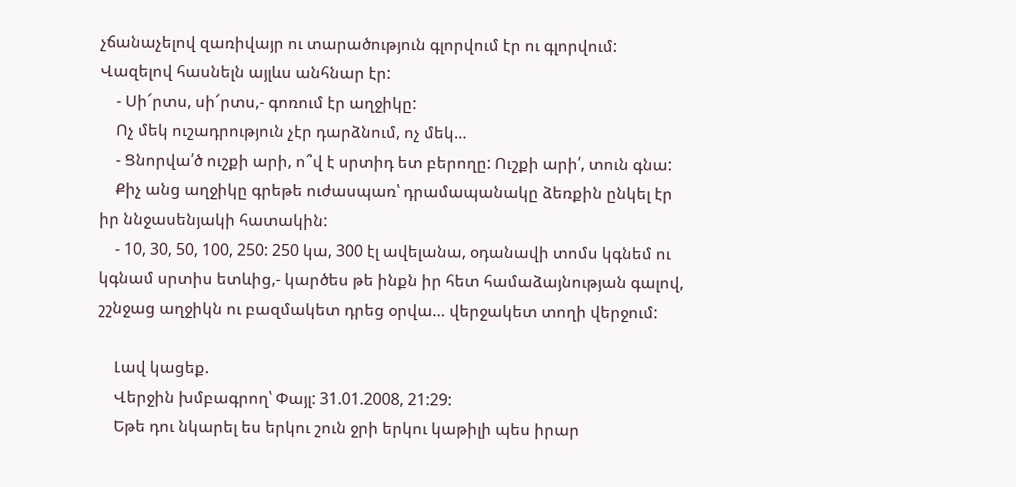չճանաչելով զառիվայր ու տարածություն գլորվում էր ու գլորվում: Վազելով հասնելն այլևս անհնար էր:
    - Սի՜րտս, սի՜րտս,- գոռում էր աղջիկը:
    Ոչ մեկ ուշադրություն չէր դարձնում, ոչ մեկ…
    - Ցնորվա՛ծ ուշքի արի, ո՞վ է սրտիդ ետ բերողը: Ուշքի արի՛, տուն գնա:
    Քիչ անց աղջիկը գրեթե ուժասպառ՝ դրամապանակը ձեռքին ընկել էր իր ննջասենյակի հատակին:
    - 10, 30, 50, 100, 250: 250 կա, 300 էլ ավելանա, օդանավի տոմս կգնեմ ու կգնամ սրտիս ետևից,- կարծես թե ինքն իր հետ համաձայնության գալով, շշնջաց աղջիկն ու բազմակետ դրեց օրվա… վերջակետ տողի վերջում:

    Լավ կացեք.
    Վերջին խմբագրող՝ Փայլ: 31.01.2008, 21:29:
    Եթե դու նկարել ես երկու շուն ջրի երկու կաթիլի պես իրար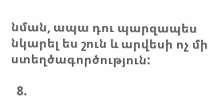նման, ապա դու պարզապես նկարել ես շուն և արվեսի ոչ մի ստեղծագործություն:

  8.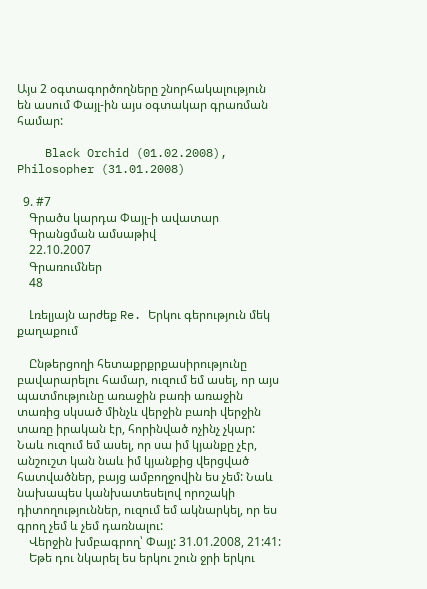Այս 2 օգտագործողները շնորհակալություն են ասում Փայլ-ին այս օգտակար գրառման համար:

    Black Orchid (01.02.2008), Philosopher (31.01.2008)

  9. #7
    Գրածս կարդա Փայլ-ի ավատար
    Գրանցման ամսաթիվ
    22.10.2007
    Գրառումներ
    48

    Լռելյայն արժեք Re. Երկու գերություն մեկ քաղաքում

    Ընթերցողի հետաքրքրքասիրությունը բավարարելու համար, ուզում եմ ասել, որ այս պատմությունը առաջին բառի առաջին տառից սկսած մինչև վերջին բառի վերջին տառը իրական էր, հորինված ոչինչ չկար: Նաև ուզում եմ ասել, որ սա իմ կյանքը չէր, անշուշտ կան նաև իմ կյանքից վերցված հատվածներ, բայց ամբողջովին ես չեմ: Նաև նախապես կանխատեսելով որոշակի դիտողություններ, ուզում եմ ակնարկել, որ ես գրող չեմ և չեմ դառնալու:
    Վերջին խմբագրող՝ Փայլ: 31.01.2008, 21:41:
    Եթե դու նկարել ես երկու շուն ջրի երկու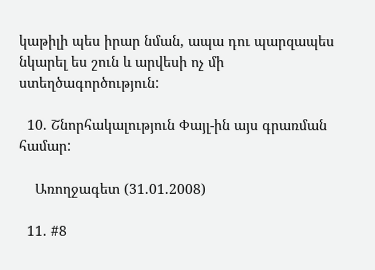կաթիլի պես իրար նման, ապա դու պարզապես նկարել ես շուն և արվեսի ոչ մի ստեղծագործություն:

  10. Շնորհակալություն Փայլ-ին այս գրառման համար:

    Առողջագետ (31.01.2008)

  11. #8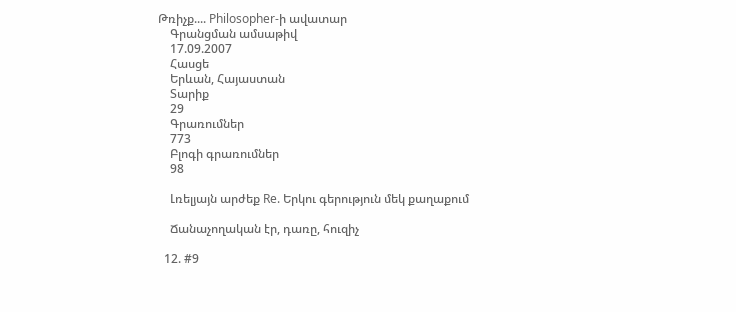Թռիչք.... Philosopher-ի ավատար
    Գրանցման ամսաթիվ
    17.09.2007
    Հասցե
    Երևան, Հայաստան
    Տարիք
    29
    Գրառումներ
    773
    Բլոգի գրառումներ
    98

    Լռելյայն արժեք Re. Երկու գերություն մեկ քաղաքում

    Ճանաչողական էր, դառը, հուզիչ

  12. #9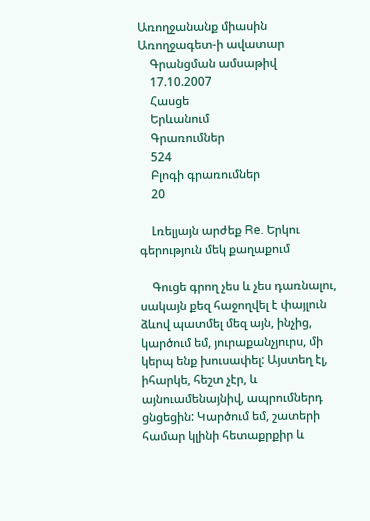Առողջանանք միասին Առողջագետ-ի ավատար
    Գրանցման ամսաթիվ
    17.10.2007
    Հասցե
    Երևանում
    Գրառումներ
    524
    Բլոգի գրառումներ
    20

    Լռելյայն արժեք Re. Երկու գերություն մեկ քաղաքում

    Գուցե գրող չես և չես դառնալու, սակայն քեզ հաջողվել է փայլուն ձևով պատմել մեզ այն, ինչից, կարծում եմ, յուրաքանչյուրս, մի կերպ ենք խուսափել: Այստեղ էլ, իհարկե, հեշտ չէր, և այնուամենայնիվ, ապրումներդ ցնցեցին: Կարծում եմ, շատերի համար կլինի հետաքրքիր և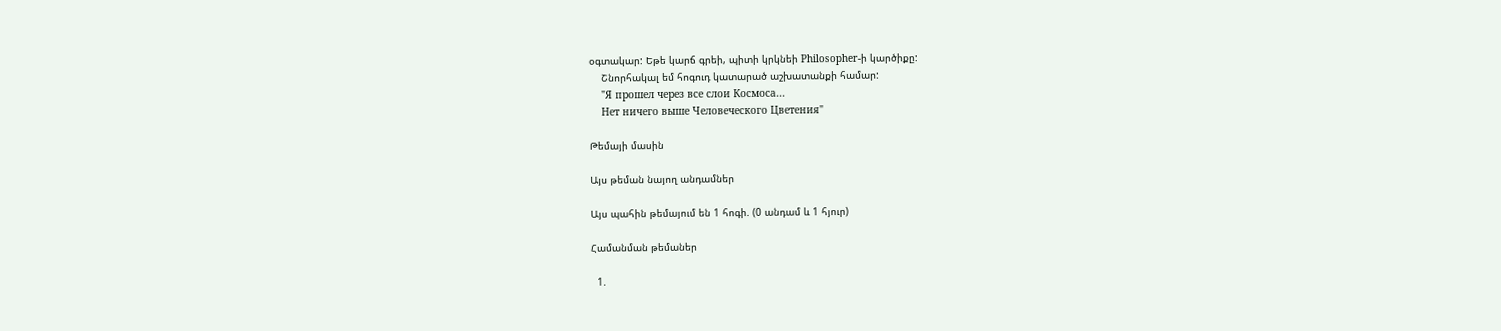օգտակար: Եթե կարճ գրեի, պիտի կրկնեի Philosopher-ի կարծիքը:
    Շնորհակալ եմ հոգուդ կատարած աշխատանքի համար:
    "Я прошел через все слои Космоса...
    Нет ничего выше Человеческого Цветения"

Թեմայի մասին

Այս թեման նայող անդամներ

Այս պահին թեմայում են 1 հոգի. (0 անդամ և 1 հյուր)

Համանման թեմաներ

  1.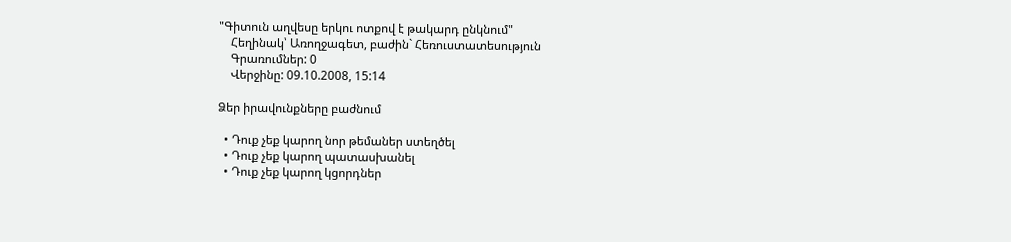"Գիտուն աղվեսը երկու ոտքով է թակարդ ընկնում"
    Հեղինակ՝ Առողջագետ, բաժին` Հեռուստատեսություն
    Գրառումներ: 0
    Վերջինը: 09.10.2008, 15:14

Ձեր իրավունքները բաժնում

  • Դուք չեք կարող նոր թեմաներ ստեղծել
  • Դուք չեք կարող պատասխանել
  • Դուք չեք կարող կցորդներ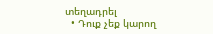տեղադրել
  • Դուք չեք կարող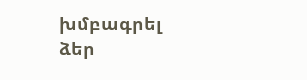խմբագրել ձեր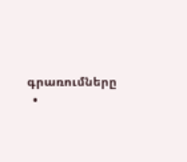գրառումները
  •